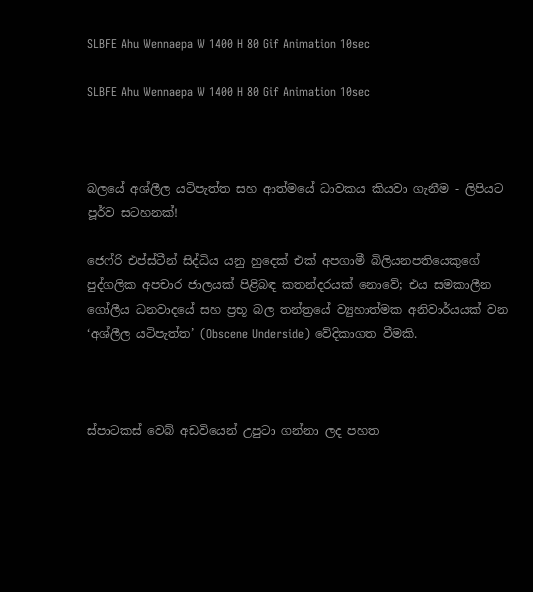SLBFE Ahu Wennaepa W 1400 H 80 Gif Animation 10sec

SLBFE Ahu Wennaepa W 1400 H 80 Gif Animation 10sec



බලයේ අශ්ලීල යටිපැත්ත සහ ආත්මයේ ධාවකය කියවා ගැනීම - ලිපියට පූර්ව සටහනක්!

ජෙෆ්රි එප්ස්ටීන් සිද්ධිය යනු හුදෙක් එක් අපගාමී බිලියනපතියෙකුගේ පුද්ගලික අපචාර ජාලයක් පිළිබඳ කතන්දරයක් නොවේ; එය සමකාලීන ගෝලීය ධනවාදයේ සහ ප්‍රභූ බල තන්ත්‍රයේ ව්‍යුහාත්මක අනිවාර්යයක් වන ‘අශ්ලීල යටිපැත්ත’ (Obscene Underside) වේදිකාගත වීමකි.



ස්පාටකස් වෙබ් අඩවියෙන් උපුටා ගන්නා ලද පහත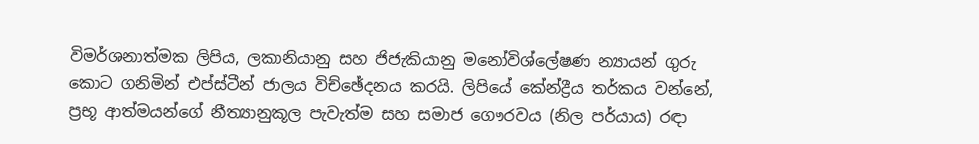විමර්ශනාත්මක ලිපිය, ලකානියානු සහ ජිජැකියානු මනෝවිශ්ලේෂණ න්‍යායන් ගුරු කොට ගනිමින් එප්ස්ටීන් ජාලය විච්ඡේදනය කරයි. ලිපියේ කේන්ද්‍රීය තර්කය වන්නේ, ප්‍රභූ ආත්මයන්ගේ නීත්‍යානුකූල පැවැත්ම සහ සමාජ ගෞරවය (නිල පර්යාය) රඳා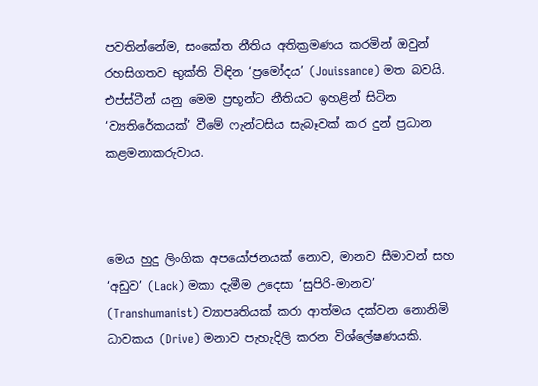පවතින්නේම, සංකේත නීතිය අතික්‍රමණය කරමින් ඔවුන් රහසිගතව භුක්ති විඳින ‘ප්‍රමෝදය’ (Jouissance) මත බවයි. එප්ස්ටීන් යනු මෙම ප්‍රභූන්ට නීතියට ඉහළින් සිටින ‘ව්‍යතිරේකයක්’ වීමේ ෆැන්ටසිය සැබෑවක් කර දුන් ප්‍රධාන කළමනාකරුවාය.



මෙය හුදු ලිංගික අපයෝජනයක් නොව, මානව සීමාවන් සහ ‘අඩුව’ (Lack) මකා දැමීම උදෙසා ‘සුපිරි-මානව’ (Transhumanist) ව්‍යාපෘතියක් කරා ආත්මය දක්වන නොනිමි ධාවකය (Drive) මනාව පැහැදිලි කරන විශ්ලේෂණයකි.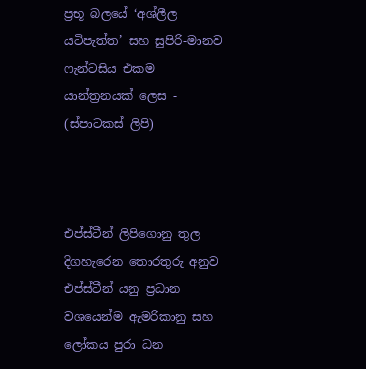ප්‍රභූ බලයේ ‘අශ්ලීල යටිපැත්ත’ සහ සුපිරි-මානව ෆැන්ටසිය එකම යාන්ත්‍රනයක් ලෙස - (ස්පාටකස් ලිපි)



එප්ස්ටීන් ලිපිගොනු තුල දිගහැරෙන තොරතුරු අනුව එප්ස්ටීන් යනු ප්‍රධාන වශයෙන්ම ඇමරිකානු සහ ලෝකය පුරා ධන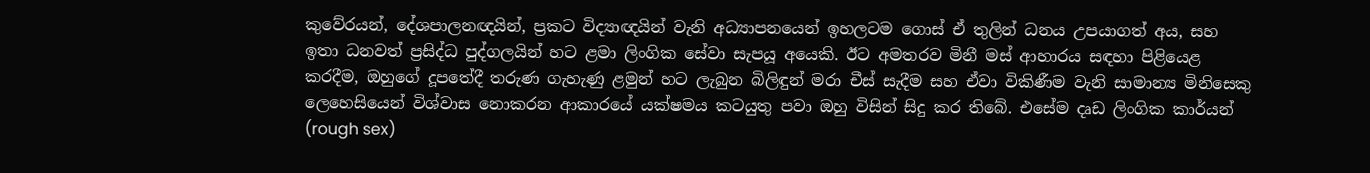කුවේරයන්, දේශපාලනඥයින්, ප්‍රකට විද්‍යාඥයින් වැනි අධ්‍යාපනයෙන් ඉහලටම ගොස් ඒ තුලින් ධනය උපයාගත් අය, සහ ඉතා ධනවත් ප්‍රසිද්ධ පුද්ගලයින් හට ළමා ලිංගික සේවා සැපයූ අයෙකි. ඊට අමතරව මිනී මස් ආහාරය සඳහා පිළියෙළ කරදීම, ඔහුගේ දූපතේදී තරුණ ගැහැණු ළමුන් හට ලැබුන බිලිඳුන් මරා චීස් සැදීම සහ ඒවා විකිණීම වැනි සාමාන්‍ය මිනිසෙකු ලෙහෙසියෙන් විශ්වාස නොකරන ආකාරයේ යක්ෂමය කටයුතු පවා ඔහු විසින් සිදු කර තිබේ. එසේම දෘඩ ලිංගික කාර්යන් (rough sex)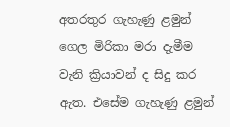අතරතුර ගැහැණු ළමුන් ගෙල මිරිකා මරා දැමීම වැනි ක්‍රියාවන් ද සිදු කර ඇත. එසේම ගැහැණු ළමුන්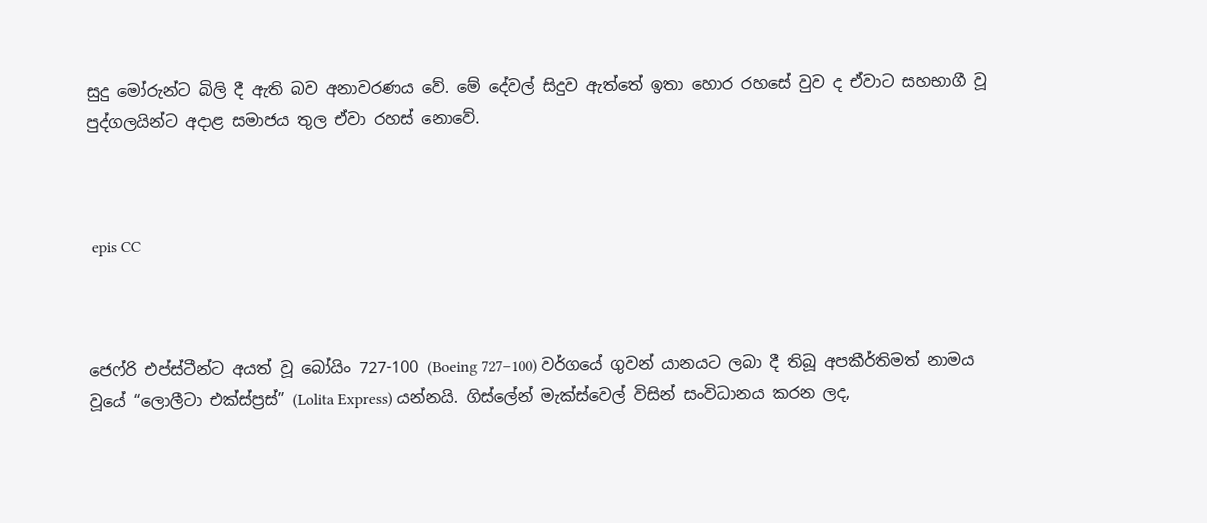සුදු මෝරුන්ට බිලි දී ඇති බව අනාවරණය වේ. මේ දේවල් සිදුව ඇත්තේ ඉතා හොර රහසේ වුව ද ඒවාට සහභාගී වූ පුද්ගලයින්ට අදාළ සමාජය තුල ඒවා රහස් නොවේ.



 epis CC



ජෙෆ්රි එප්ස්ටීන්ට අයත් වූ බෝයිං 727-100 (Boeing 727–100) වර්ගයේ ගුවන් යානයට ලබා දී තිබූ අපකීර්තිමත් නාමය වූයේ “ලොලීටා එක්ස්ප්‍රස්” (Lolita Express) යන්නයි. ගිස්ලේන් මැක්ස්වෙල් විසින් සංවිධානය කරන ලද,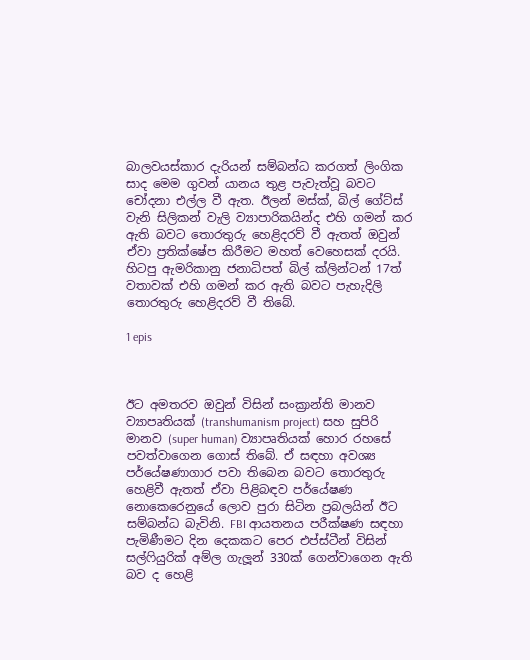බාලවයස්කාර දැරියන් සම්බන්ධ කරගත් ලිංගික සාද මෙම ගුවන් යානය තුළ පැවැත්වූ බවට චෝදනා එල්ල වී ඇත. ඊලන් මස්ක්, බිල් ගේට්ස් වැනි සිලිකන් වැලි ව්‍යාපාරිකයින්ද එහි ගමන් කර ඇති බවට තොරතුරු හෙළිදරව් වී ඇතත් ඔවුන් ඒවා ප්‍රතික්ෂේප කිරීමට මහත් වෙහෙසක් දරයි. හිටපු ඇමරිකානු ජනාධිපත් බිල් ක්ලින්ටන් 17ත් වතාවක් එහි ගමන් කර ඇති බවට පැහැදිලි තොරතුරු හෙළිදරව් වී තිබේ.

1 epis



ඊට අමතරව ඔවුන් විසින් සංක්‍රාන්ති මානව ව්‍යාපෘතියක් (transhumanism project) සහ සුපිරි මානව (super human) ව්‍යාපෘතියක් හොර රහසේ පවත්වාගෙන ගොස් තිබේ. ඒ සඳහා අවශ්‍ය පර්යේෂණාගාර පවා තිබෙන බවට තොරතුරු හෙළිවී ඇතත් ඒවා පිළිබඳව පර්යේෂණ නොකෙරෙනුයේ ලොව පුරා සිටින ප්‍රබලයින් ඊට සම්බන්ධ බැවිනි. FBI ආයතනය පරීක්ෂණ සඳහා පැමිණීමට දින දෙකකට පෙර එප්ස්ටීන් විසින් සල්ෆියුරික් අම්ල ගැලූන් 330ක් ගෙන්වාගෙන ඇති බව ද හෙළි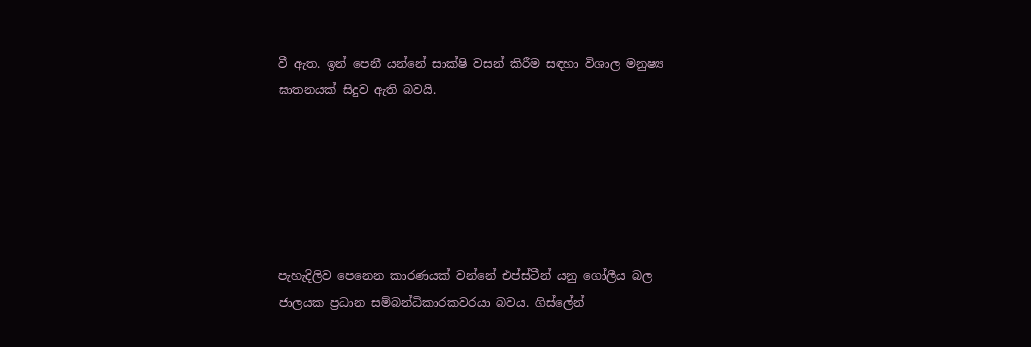වී ඇත. ඉන් පෙනී යන්නේ සාක්ෂි වසන් කිරීම සඳහා විශාල මනුෂ්‍ය ඝාතනයක් සිදුව ඇති බවයි.






පැහැදිලිව පෙනෙන කාරණයක් වන්නේ එප්ස්ටීන් යනු ගෝලීය බල ජාලයක ප්‍රධාන සම්බන්ධිකාරකවරයා බවය. ගිස්ලේන්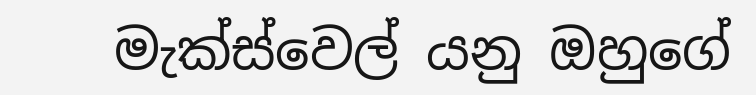මැක්ස්වෙල් යනු ඔහුගේ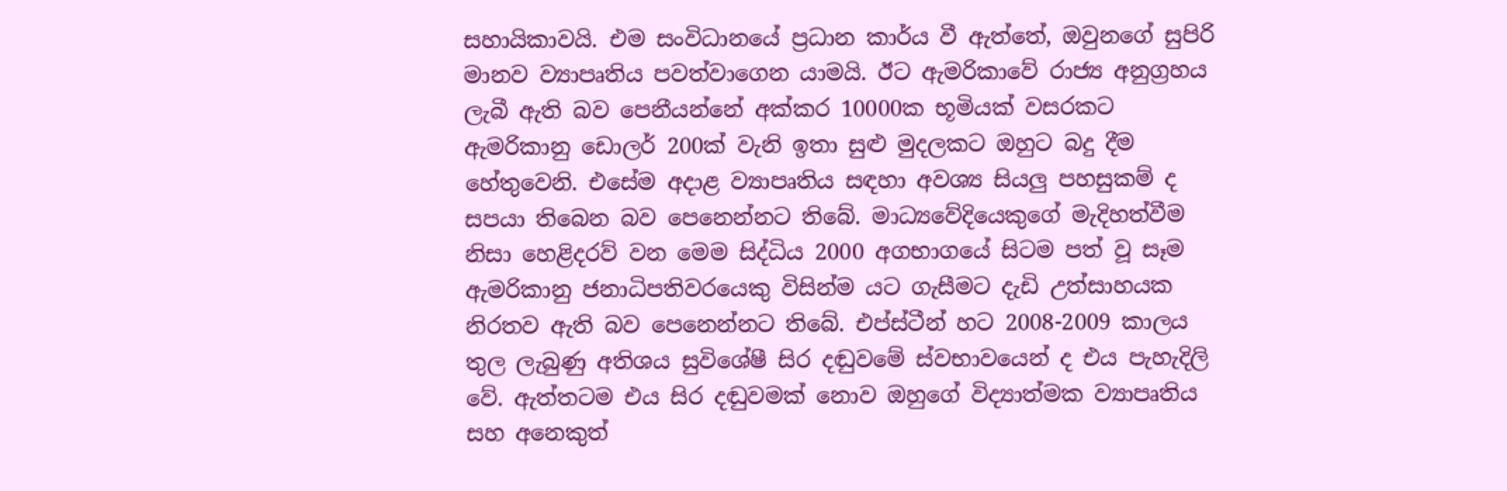සහායිකාවයි. එම සංවිධානයේ ප්‍රධාන කාර්ය වී ඇත්තේ, ඔවුනගේ සුපිරි මානව ව්‍යාපෘතිය පවත්වාගෙන යාමයි. ඊට ඇමරිකාවේ රාජ්‍ය අනුග්‍රහය ලැබී ඇති බව පෙනීයන්නේ අක්කර 10000ක භූමියක් වසරකට ඇමරිකානු ඩොලර් 200ක් වැනි ඉතා සුළු මුදලකට ඔහුට බදු දීම හේතුවෙනි. එසේම අදාළ ව්‍යාපෘතිය සඳහා අවශ්‍ය සියලු පහසුකම් ද සපයා තිබෙන බව පෙනෙන්නට තිබේ. මාධ්‍යවේදියෙකුගේ මැදිහත්වීම නිසා හෙළිදරව් වන මෙම සිද්ධිය 2000 අගභාගයේ සිටම පත් වූ සෑම ඇමරිකානු ජනාධිපතිවරයෙකු විසින්ම යට ගැසීමට දැඩි උත්සාහයක නිරතව ඇති බව පෙනෙන්නට තිබේ. එප්ස්ටීන් හට 2008-2009 කාලය තුල ලැබුණු අතිශය සුවිශේෂී සිර දඬුවමේ ස්වභාවයෙන් ද එය පැහැදිලි වේ. ඇත්තටම එය සිර දඬුවමක් නොව ඔහුගේ විද්‍යාත්මක ව්‍යාපෘතිය සහ අනෙකුත්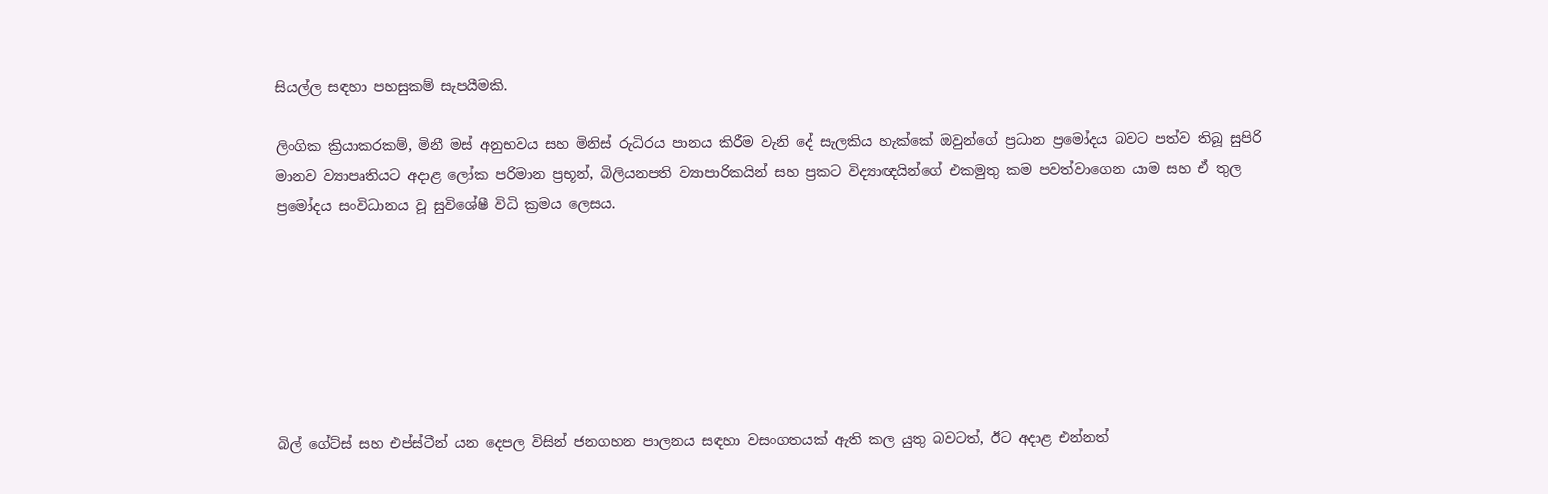සියල්ල සඳහා පහසුකම් සැපයීමකි.

ලිංගික ක්‍රියාකරකම්, මිනී මස් අනුභවය සහ මිනිස් රුධිරය පානය කිරීම වැනි දේ සැලකිය හැක්කේ ඔවුන්ගේ ප්‍රධාන ප්‍රමෝදය බවට පත්ව තිබූ සුපිරි මානව ව්‍යාපෘතියට අදාළ ලෝක පරිමාන ප්‍රභූන්, බිලියනපති ව්‍යාපාරිකයින් සහ ප්‍රකට විද්‍යාඥයින්ගේ එකමුතු කම පවත්වාගෙන යාම සහ ඒ තුල ප්‍රමෝදය සංවිධානය වූ සුවිශේෂී විධි ක්‍රමය ලෙසය.







බිල් ගේට්ස් සහ එප්ස්ටීන් යන දෙපල විසින් ජනගහන පාලනය සඳහා වසංගතයක් ඇති කල යුතු බවටත්, ඊට අදාළ එන්නත්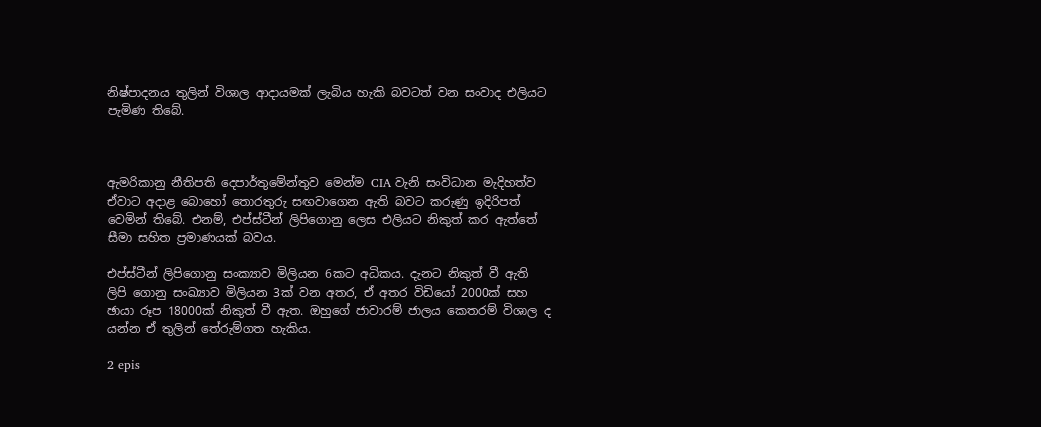නිෂ්පාදනය තුලින් විශාල ආදායමක් ලැබිය හැකි බවටත් වන සංවාද එලියට පැමිණ තිබේ.



ඇමරිකානු නීතිපති දෙපාර්තුමේන්තුව මෙන්ම CIA වැනි සංවිධාන මැදිහත්ව ඒවාට අදාළ බොහෝ තොරතුරු සඟවාගෙන ඇති බවට කරුණු ඉදිරිපත් වෙමින් තිබේ. එනම්, එප්ස්ටීන් ලිපිගොනු ලෙස එලියට නිකුත් කර ඇත්තේ සීමා සහිත ප්‍රමාණයක් බවය.

එප්ස්ටීන් ලිපිගොනු සංක්‍යාව මිලියන 6කට අධිකය. දැනට නිකුත් වී ඇති ලිපි ගොනු සංඛ්‍යාව මිලියන 3ක් වන අතර, ඒ අතර විඩියෝ 2000ක් සහ ඡායා රූප 18000ක් නිකුත් වී ඇත. ඔහුගේ ජාවාරම් ජාලය කෙතරම් විශාල ද යන්න ඒ තුලින් තේරුම්ගත හැකිය.

2 epis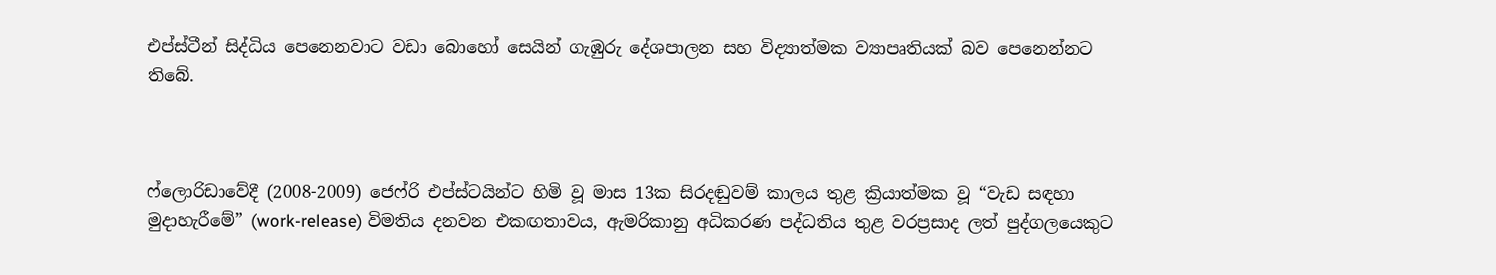එප්ස්ටීන් සිද්ධිය පෙනෙනවාට වඩා බොහෝ සෙයින් ගැඹුරු දේශපාලන සහ විද්‍යාත්මක ව්‍යාපෘතියක් බව පෙනෙන්නට තිබේ.



ෆ්ලොරිඩාවේදී (2008-2009) ජෙෆ්රි එප්ස්ටයින්ට හිමි වූ මාස 13ක සිරදඬුවම් කාලය තුළ ක්‍රියාත්මක වූ “වැඩ සඳහා මුදාහැරීමේ” (work-release) විමතිය දනවන එකඟතාවය, ඇමරිකානු අධිකරණ පද්ධතිය තුළ වරප්‍රසාද ලත් පුද්ගලයෙකුට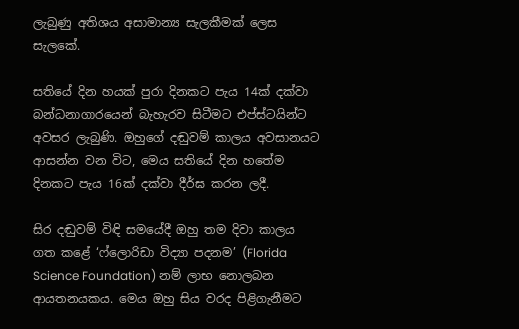ලැබුණු අතිශය අසාමාන්‍ය සැලකීමක් ලෙස සැලකේ.

සතියේ දින හයක් පුරා දිනකට පැය 14ක් දක්වා බන්ධනාගාරයෙන් බැහැරව සිටීමට එප්ස්ටයින්ට අවසර ලැබුණි. ඔහුගේ දඬුවම් කාලය අවසානයට ආසන්න වන විට, මෙය සතියේ දින හතේම දිනකට පැය 16ක් දක්වා දීර්ඝ කරන ලදී.

සිර දඬුවම් විඳි සමයේදී ඔහු තම දිවා කාලය ගත කළේ ‘ෆ්ලොරිඩා විද්‍යා පදනම’ (Florida Science Foundation) නම් ලාභ නොලබන ආයතනයකය. මෙය ඔහු සිය වරද පිළිගැනීමට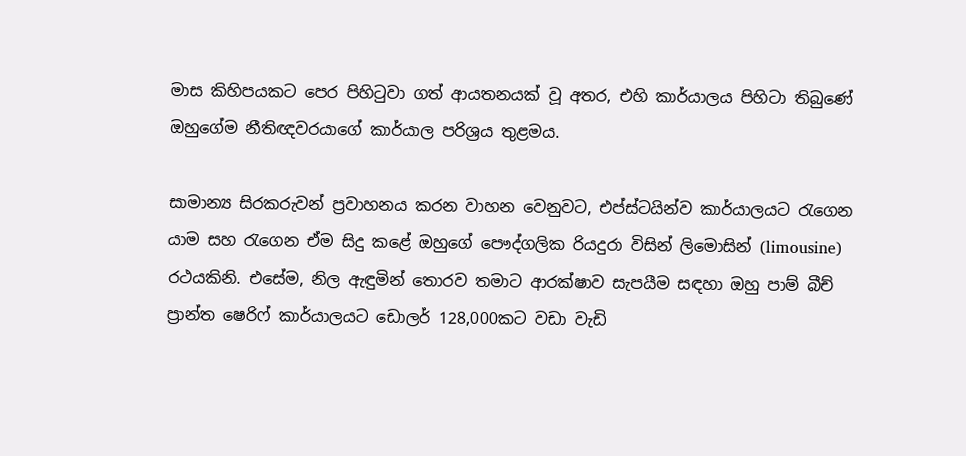මාස කිහිපයකට පෙර පිහිටුවා ගත් ආයතනයක් වූ අතර, එහි කාර්යාලය පිහිටා තිබුණේ ඔහුගේම නීතිඥවරයාගේ කාර්යාල පරිශ්‍රය තුළමය.

සාමාන්‍ය සිරකරුවන් ප්‍රවාහනය කරන වාහන වෙනුවට, එප්ස්ටයින්ව කාර්යාලයට රැගෙන යාම සහ රැගෙන ඒම සිදු කළේ ඔහුගේ පෞද්ගලික රියදුරා විසින් ලිමොසින් (limousine) රථයකිනි. එසේම, නිල ඇඳුමින් තොරව තමාට ආරක්ෂාව සැපයීම සඳහා ඔහු පාම් බීච් ප්‍රාන්ත ෂෙරිෆ් කාර්යාලයට ඩොලර් 128,000කට වඩා වැඩි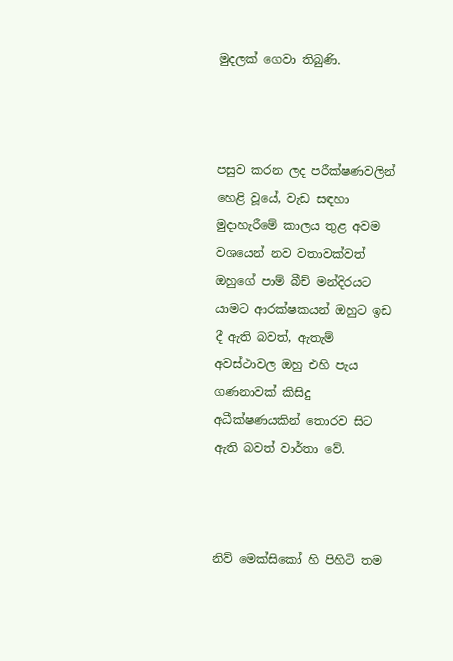මුදලක් ගෙවා තිබුණි.



පසුව කරන ලද පරීක්ෂණවලින් හෙළි වූයේ, වැඩ සඳහා මුදාහැරීමේ කාලය තුළ අවම වශයෙන් නව වතාවක්වත් ඔහුගේ පාම් බීච් මන්දිරයට යාමට ආරක්ෂකයන් ඔහුට ඉඩ දී ඇති බවත්, ඇතැම් අවස්ථාවල ඔහු එහි පැය ගණනාවක් කිසිදු අධීක්ෂණයකින් තොරව සිට ඇති බවත් වාර්තා වේ.



නිව් මෙක්සිකෝ හි පිහිටි තම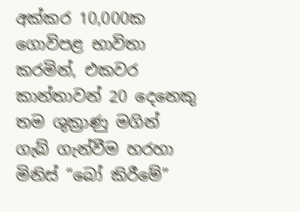අක්කර 10,000ක ගොවිපළ භාවිතා කරමින්, එකවර කාන්තාවන් 20 දෙනෙකු තම ශුක්‍රාණු මගින් ගැබ් ගැන්වීම හරහා මිනිස් “බෝ කිරීමේ”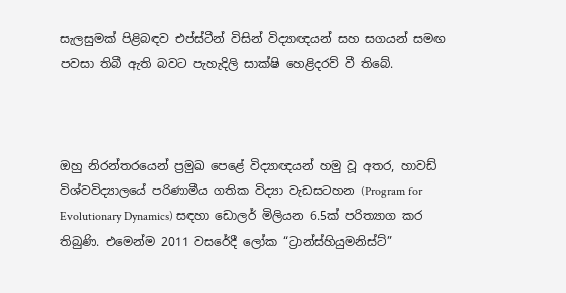සැලසුමක් පිළිබඳව එප්ස්ටීන් විසින් විද්‍යාඥයන් සහ සගයන් සමඟ පවසා තිබී ඇති බවට පැහැදිලි සාක්ෂි හෙළිදරව් වී තිබේ.



ඔහු නිරන්තරයෙන් ප්‍රමුඛ පෙළේ විද්‍යාඥයන් හමු වූ අතර, හාවඩ් විශ්වවිද්‍යාලයේ පරිණාමීය ගතික විද්‍යා වැඩසටහන (Program for Evolutionary Dynamics) සඳහා ඩොලර් මිලියන 6.5ක් පරිත්‍යාග කර තිබුණි. එමෙන්ම 2011 වසරේදී ලෝක “ට්‍රාන්ස්හියුමනිස්ට්”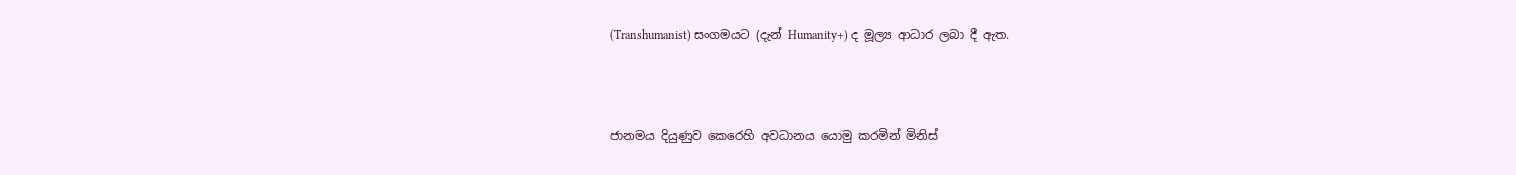(Transhumanist) සංගමයට (දැන් Humanity+) ද මූල්‍ය ආධාර ලබා දී ඇත.



ජානමය දියුණුව කෙරෙහි අවධානය යොමු කරමින් මිනිස්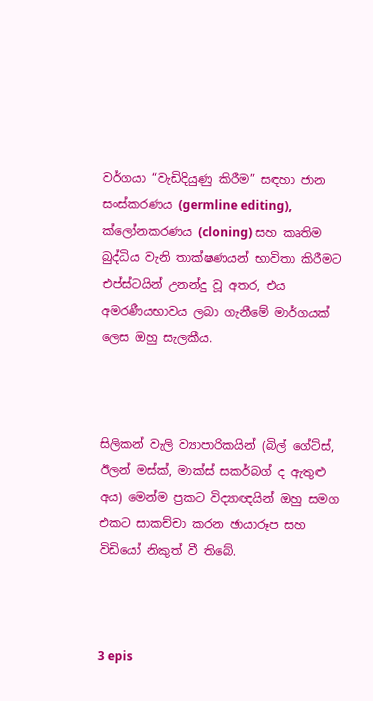වර්ගයා “වැඩිදියුණු කිරීම” සඳහා ජාන සංස්කරණය (germline editing), ක්ලෝනකරණය (cloning) සහ කෘතිම බුද්ධිය වැනි තාක්ෂණයන් භාවිතා කිරීමට එප්ස්ටයින් උනන්දු වූ අතර, එය අමරණීයභාවය ලබා ගැනීමේ මාර්ගයක් ලෙස ඔහු සැලකීය.



සිලිකන් වැලි ව්‍යාපාරිකයින් (බිල් ගේට්ස්, ඊලන් මස්ක්, මාක්ස් සකර්බග් ද ඇතුළු අය) මෙන්ම ප්‍රකට විද්‍යාඥයින් ඔහු සමග එකට සාකච්චා කරන ඡායාරූප සහ විඩියෝ නිකුත් වී තිබේ.



3 epis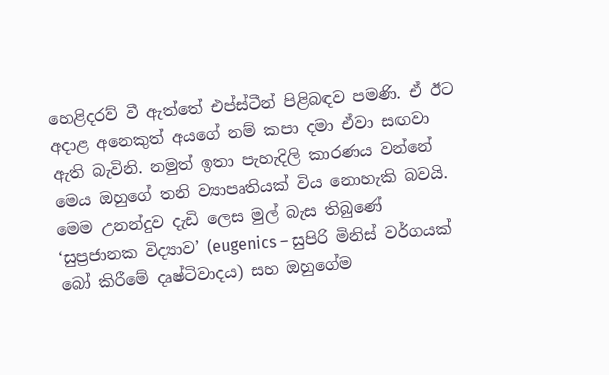හෙළිදරව් වී ඇත්තේ එප්ස්ටීන් පිළිබඳව පමණි. ඒ ඊට අදාළ අනෙකුත් අයගේ නම් කපා දමා ඒවා සඟවා ඇති බැවිනි. නමුත් ඉතා පැහැදිලි කාරණය වන්නේ මෙය ඔහුගේ තනි ව්‍යාපෘතියක් විය නොහැකි බවයි. මෙම උනන්දුව දැඩි ලෙස මුල් බැස තිබුණේ ‘සුප්‍රජානක විද්‍යාව’ (eugenics – සුපිරි මිනිස් වර්ගයක් බෝ කිරීමේ දෘෂ්ටිවාදය) සහ ඔහුගේම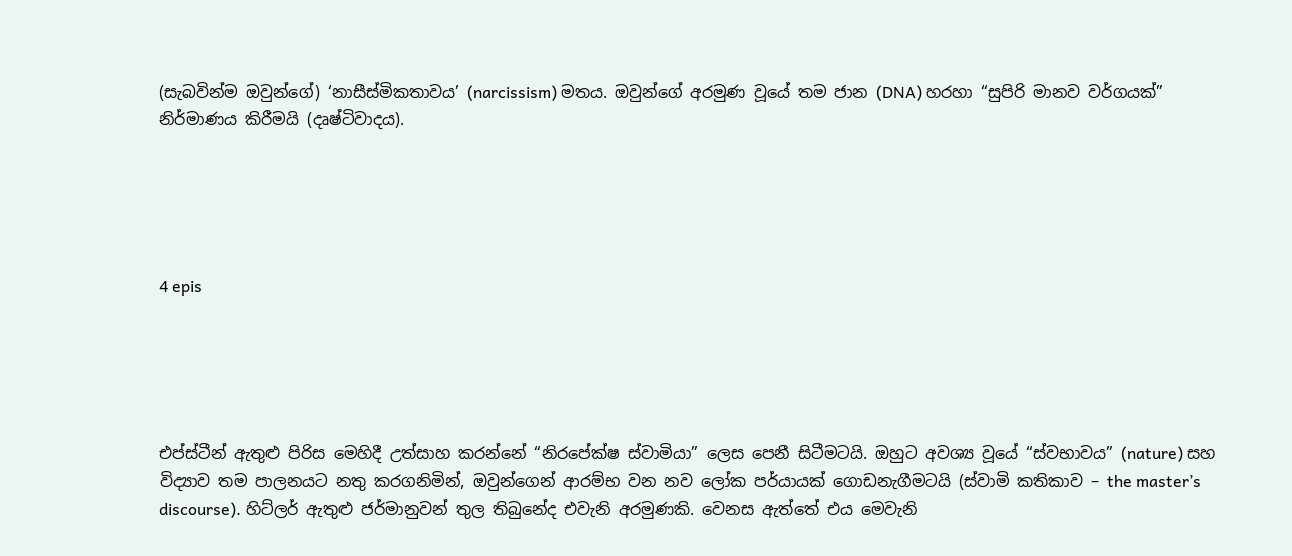(සැබවින්ම ඔවුන්ගේ) ‘නාසීස්මිකතාවය’ (narcissism) මතය. ඔවුන්ගේ අරමුණ වූයේ තම ජාන (DNA) හරහා “සුපිරි මානව වර්ගයක්” නිර්මාණය කිරීමයි (දෘෂ්ටිවාදය).





4 epis





එප්ස්ටීන් ඇතුළු පිරිස මෙහිදී උත්සාහ කරන්නේ “නිරපේක්ෂ ස්වාමියා” ලෙස පෙනී සිටීමටයි. ඔහුට අවශ්‍ය වූයේ “ස්වභාවය” (nature) සහ විද්‍යාව තම පාලනයට නතු කරගනිමින්, ඔවුන්ගෙන් ආරම්භ වන නව ලෝක පර්යායක් ගොඩනැගීමටයි (ස්වාමි කතිකාව – the master’s discourse). හිට්ලර් ඇතුළු ජර්මානුවන් තුල තිබුනේද එවැනි අරමුණකි. වෙනස ඇත්තේ එය මෙවැනි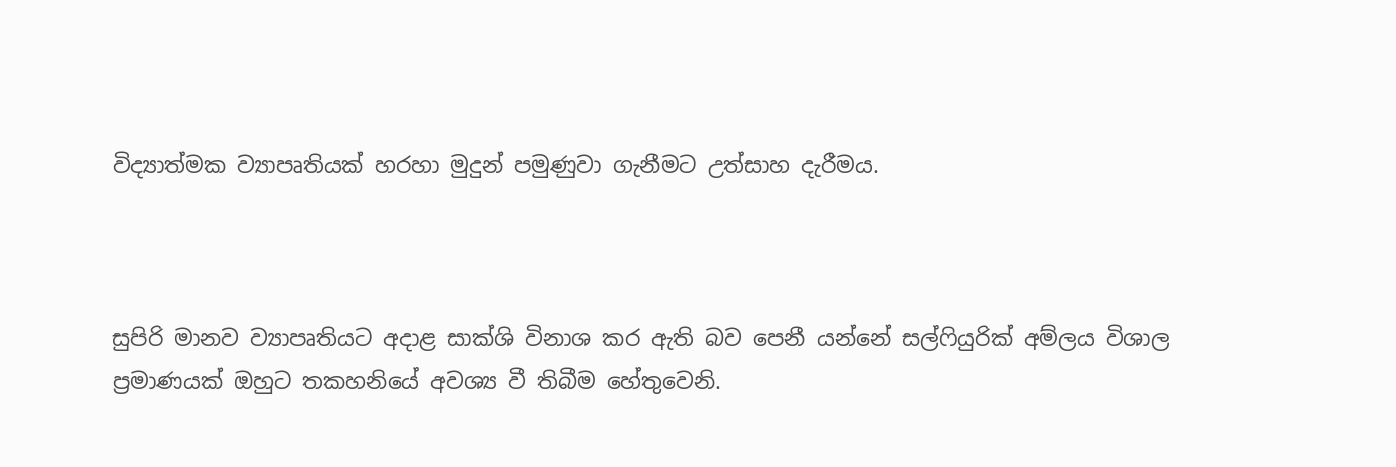විද්‍යාත්මක ව්‍යාපෘතියක් හරහා මුදුන් පමුණුවා ගැනීමට උත්සාහ දැරීමය.



සුපිරි මානව ව්‍යාපෘතියට අදාළ සාක්ශි විනාශ කර ඇති බව පෙනී යන්නේ සල්ෆියුරික් අම්ලය විශාල ප්‍රමාණයක් ඔහුට තකහනියේ අවශ්‍ය වී තිබීම හේතුවෙනි.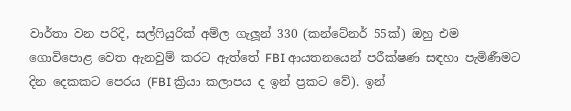වාර්තා වන පරිදි, සල්ෆියුරික් අම්ල ගැලූන් 330 (කන්ටේනර් 55ක්) ඔහු එම ගොවිපොළ වෙත ඇනවුම් කරට ඇත්තේ FBI ආයතනයෙන් පරීක්ෂණ සඳහා පැමිණීමට දින දෙකකට පෙරය (FBI ක්‍රියා කලාපය ද ඉන් ප්‍රකට වේ). ඉන්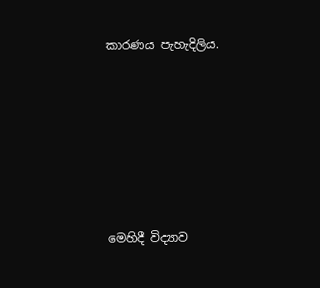කාරණය පැහැදිලිය.







මෙහිදී විද්‍යාව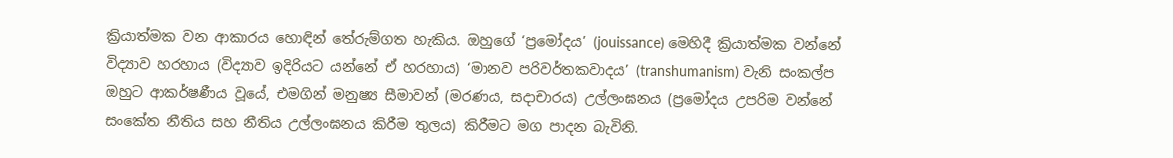ක්‍රියාත්මක වන ආකාරය හොඳින් තේරුම්ගත හැකිය. ඔහුගේ ‘ප්‍රමෝදය’ (jouissance) මෙහිදී ක්‍රියාත්මක වන්නේ විද්‍යාව හරහාය (විද්‍යාව ඉදිරියට යන්නේ ඒ හරහාය) ‘මානව පරිවර්තකවාදය’ (transhumanism) වැනි සංකල්ප ඔහුට ආකර්ෂණීය වූයේ, එමගින් මනුෂ්‍ය සීමාවන් (මරණය, සදාචාරය) උල්ලංඝනය (ප්‍රමෝදය උපරිම වන්නේ සංකේත නීතිය සහ නීතිය උල්ලංඝනය කිරීම තුලය) කිරීමට මග පාදන බැවිනි.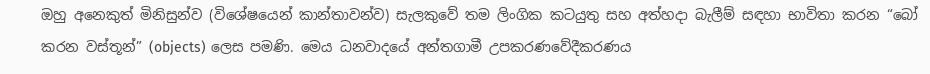ඔහු අනෙකුත් මිනිසුන්ව (විශේෂයෙන් කාන්තාවන්ව) සැලකුවේ තම ලිංගික කටයුතු සහ අත්හදා බැලීම් සඳහා භාවිතා කරන “බෝ කරන වස්තූන්” (objects) ලෙස පමණි. මෙය ධනවාදයේ අන්තගාමී උපකරණවේදීකරණය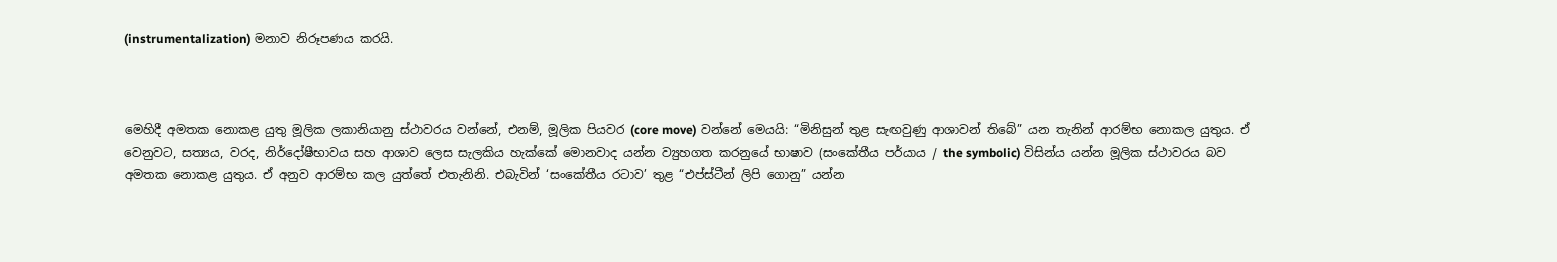(instrumentalization) මනාව නිරූපණය කරයි.



මෙහිදී අමතක නොකළ යුතු මූලික ලකානියානු ස්ථාවරය වන්නේ, එනම්, මූලික පියවර (core move) වන්නේ මෙයයි: “මිනිසුන් තුළ සැඟවුණු ආශාවන් තිබේ” යන තැනින් ආරම්භ නොකල යුතුය. ඒ වෙනුවට, සත්‍යය, වරද, නිර්දෝෂීභාවය සහ ආශාව ලෙස සැලකිය හැක්කේ මොනවාද යන්න ව්‍යුහගත කරනුයේ භාෂාව (සංකේතීය පර්යාය / the symbolic) විසින්ය යන්න මූලික ස්ථාවරය බව අමතක නොකළ යුතුය. ඒ අනුව ආරම්භ කල යුත්තේ එතැනිනි. එබැවින් ‘සංකේතීය රටාව’ තුළ “එප්ස්ටීන් ලිපි ගොනු” යන්න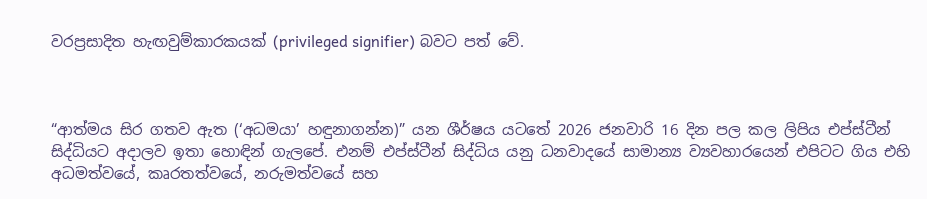වරප්‍රසාදිත හැඟවුම්කාරකයක් (privileged signifier) බවට පත් වේ.



“ආත්මය සිර ගතව ඇත (‘අධමයා’ හඳුනාගන්න)” යන ශීර්ෂය යටතේ 2026 ජනවාරි 16 දින පල කල ලිපිය එප්ස්ටීන් සිද්ධියට අදාලව ඉතා හොඳින් ගැලපේ. එනම් එප්ස්ටීන් සිද්ධිය යනු ධනවාදයේ සාමාන්‍ය ව්‍යවහාරයෙන් එපිටට ගිය එහි අධමත්වයේ, කෘරතත්වයේ, නරුමත්වයේ සහ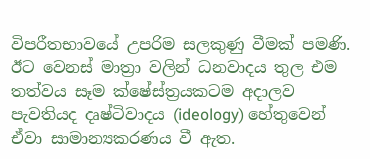විපරීතභාවයේ උපරිම සලකුණු වීමක් පමණි. ඊට වෙනස් මාත්‍රා වලින් ධනවාදය තුල එම තත්වය සෑම ක්ෂේස්ත්‍රයකටම අදාලව පැවතියද දෘෂ්ටිවාදය (ideology) හේතුවෙන් ඒවා සාමාන්‍යකරණය වී ඇත.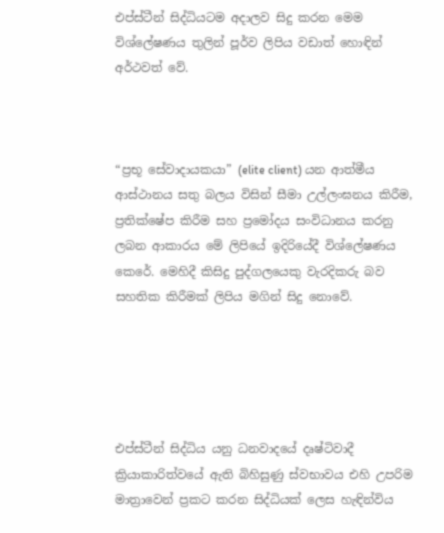එප්ස්ටීන් සිද්ධියටම අදාලව සිදු කරන මෙම විශ්ලේෂණය තුලින් පූර්ව ලිපිය වඩාත් හොඳින් අර්ථවත් වේ.



“ප්‍රභූ සේවාදායකයා” (elite client) යන ආත්මීය ආස්ථානය සතු බලය විසින් සීමා උල්ලංඝනය කිරීම, ප්‍රතික්ෂේප කිරීම සහ ප්‍රමෝදය සංවිධානය කරනු ලබන ආකාරය මේ ලිපියේ ඉදිරියේදී විශ්ලේෂණය කෙරේ. මෙහිදී කිසිදු පුද්ගලයෙකු වැරදිකරු බව සහතික කිරීමක් ලිපිය මගින් සිදු නොවේ.





එප්ස්ටීන් සිද්ධිය යනු ධනවාදයේ දෘෂ්ටිවාදී ක්‍රියාකාරිත්වයේ ඇති බිහිසුණු ස්වභාවය එහි උපරිම මාත්‍රාවෙන් ප්‍රකට කරන සිද්ධියක් ලෙස හැඳින්විය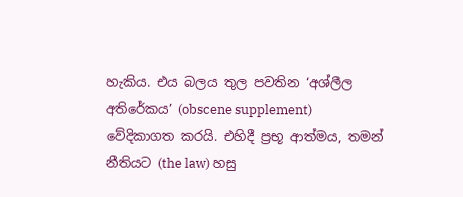හැකිය. එය බලය තුල පවතින ‘අශ්ලීල අතිරේකය’ (obscene supplement) වේදිකාගත කරයි. එහිදී ප්‍රභූ ආත්මය, තමන් නීතියට (the law) හසු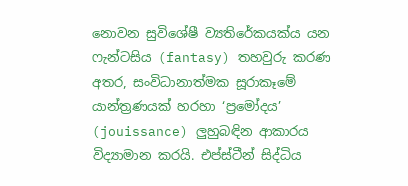නොවන සුවිශේෂී ව්‍යතිරේකයක්ය යන ෆැන්ටසිය (fantasy) තහවුරු කරණ අතර, සංවිධානාත්මක සූරාකෑමේ යාන්ත්‍රණයක් හරහා ‘ප්‍රමෝදය’ (jouissance) ලුහුබඳින ආකාරය විද්‍යාමාන කරයි. එප්ස්ටීන් සිද්ධිය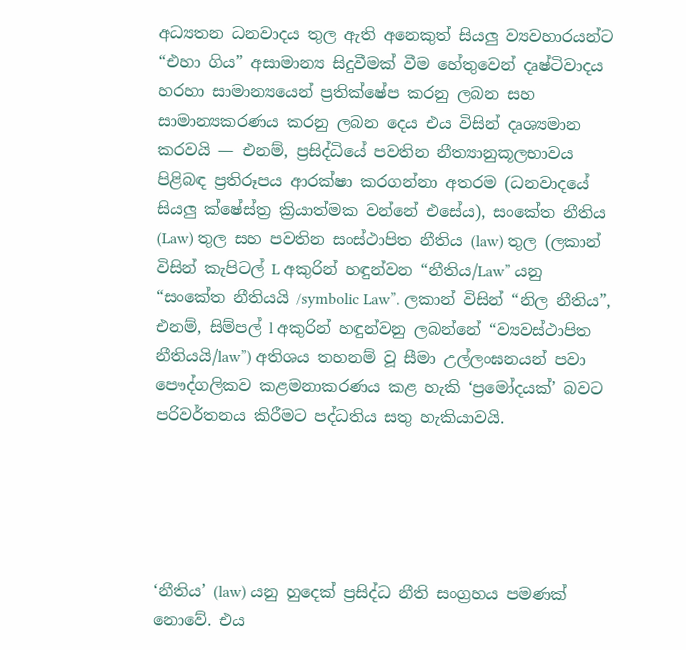අධ්‍යතන ධනවාදය තුල ඇති අනෙකුත් සියලු ව්‍යවහාරයන්ට “එහා ගිය” අසාමාන්‍ය සිදුවීමක් වීම හේතුවෙන් දෘෂ්ටිවාදය හරහා සාමාන්‍යයෙන් ප්‍රතික්ෂේප කරනු ලබන සහ සාමාන්‍යකරණය කරනු ලබන දෙය එය විසින් දෘශ්‍යමාන කරවයි — එනම්, ප්‍රසිද්ධියේ පවතින නීත්‍යානුකූලභාවය පිළිබඳ ප්‍රතිරූපය ආරක්ෂා කරගන්නා අතරම (ධනවාදයේ සියලු ක්ෂේස්ත්‍ර ක්‍රියාත්මක වන්නේ එසේය), සංකේත නීතිය (Law) තුල සහ පවතින සංස්ථාපිත නීතිය (law) තුල (ලකාන් විසින් කැපිටල් L අකුරින් හඳුන්වන “නීතිය/Law” යනු “සංකේත නීතියයි /symbolic Law”. ලකාන් විසින් “නිල නීතිය”, එනම්, සිම්පල් l අකුරින් හඳුන්වනු ලබන්නේ “ව්‍යවස්ථාපිත නීතියයි/law”) අතිශය තහනම් වූ සීමා උල්ලංඝනයන් පවා පෞද්ගලිකව කළමනාකරණය කළ හැකි ‘ප්‍රමෝදයක්’ බවට පරිවර්තනය කිරීමට පද්ධතිය සතු හැකියාවයි.





‘නීතිය’ (law) යනු හුදෙක් ප්‍රසිද්ධ නීති සංග්‍රහය පමණක් නොවේ. එය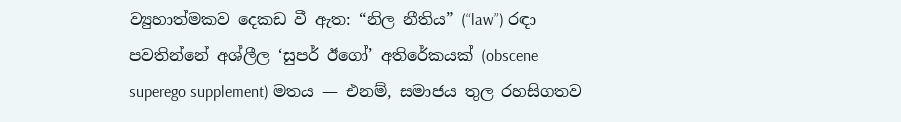ව්‍යුහාත්මකව දෙකඩ වී ඇත: “නිල නීතිය” (“law”) රඳා පවතින්නේ අශ්ලීල ‘සුපර් ඊගෝ’ අතිරේකයක් (obscene superego supplement) මතය — එනම්, සමාජය තුල රහසිගතව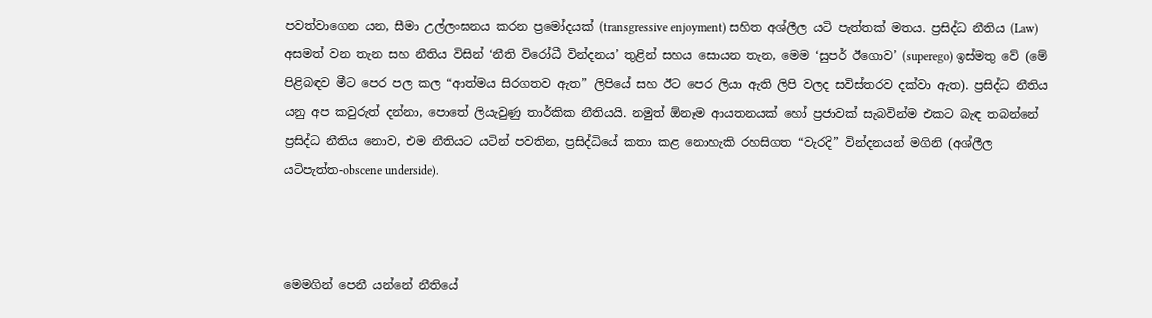පවත්වාගෙන යන, සීමා උල්ලංඝනය කරන ප්‍රමෝදයක් (transgressive enjoyment) සහිත අශ්ලීල යටි පැත්තක් මතය. ප්‍රසිද්ධ නීතිය (Law) අසමත් වන තැන සහ නීතිය විසින් ‘නීති විරෝධී වින්දනය’ තුළින් සහය සොයන තැන, මෙම ‘සුපර් ඊගොව’ (superego) ඉස්මතු වේ (මේ පිළිබඳව මීට පෙර පල කල “ආත්මය සිරගතව ඇත” ලිපියේ සහ ඊට පෙර ලියා ඇති ලිපි වලද සවිස්තරව දක්වා ඇත). ප්‍රසිද්ධ නීතිය යනු අප කවුරුත් දන්නා, පොතේ ලියැවුණු තාර්කික නීතියයි. නමුත් ඕනෑම ආයතනයක් හෝ ප්‍රජාවක් සැබවින්ම එකට බැඳ තබන්නේ ප්‍රසිද්ධ නීතිය නොව, එම නීතියට යටින් පවතින, ප්‍රසිද්ධියේ කතා කළ නොහැකි රහසිගත “වැරදි” වින්දනයන් මගිනි (අශ්ලීල යටිපැත්ත-obscene underside).



මෙමගින් පෙනී යන්නේ නීතියේ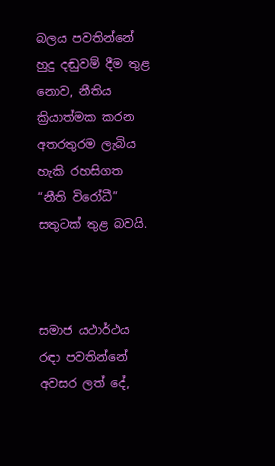බලය පවතින්නේ හුදු දඬුවම් දීම තුළ නොව, නීතිය ක්‍රියාත්මක කරන අතරතුරම ලැබිය හැකි රහසිගත “නීති විරෝධී” සතුටක් තුළ බවයි.



සමාජ යථාර්ථය රඳා පවතින්නේ අවසර ලත් දේ,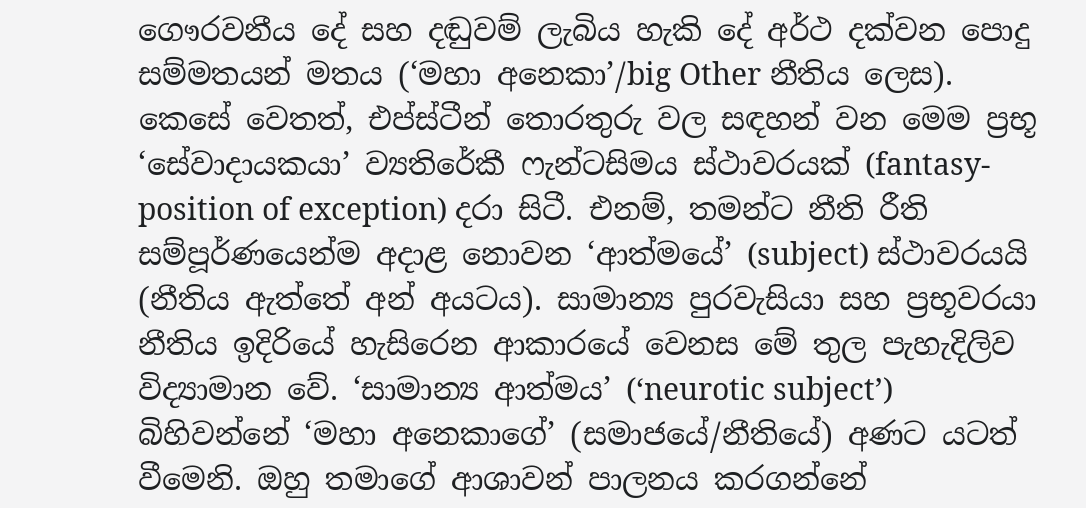ගෞරවනීය දේ සහ දඬුවම් ලැබිය හැකි දේ අර්ථ දක්වන පොදු සම්මතයන් මතය (‘මහා අනෙකා’/big Other නීතිය ලෙස). කෙසේ වෙතත්, එප්ස්ටීන් තොරතුරු වල සඳහන් වන මෙම ප්‍රභූ ‘සේවාදායකයා’ ව්‍යතිරේකී ෆැන්ටසිමය ස්ථාවරයක් (fantasy-position of exception) දරා සිටී. එනම්, තමන්ට නීති රීති සම්පූර්ණයෙන්ම අදාළ නොවන ‘ආත්මයේ’ (subject) ස්ථාවරයයි (නීතිය ඇත්තේ අන් අයටය). සාමාන්‍ය පුරවැසියා සහ ප්‍රභූවරයා නීතිය ඉදිරියේ හැසිරෙන ආකාරයේ වෙනස මේ තුල පැහැදිලිව විද්‍යාමාන වේ. ‘සාමාන්‍ය ආත්මය’ (‘neurotic subject’) බිහිවන්නේ ‘මහා අනෙකාගේ’ (සමාජයේ/නීතියේ) අණට යටත් වීමෙනි. ඔහු තමාගේ ආශාවන් පාලනය කරගන්නේ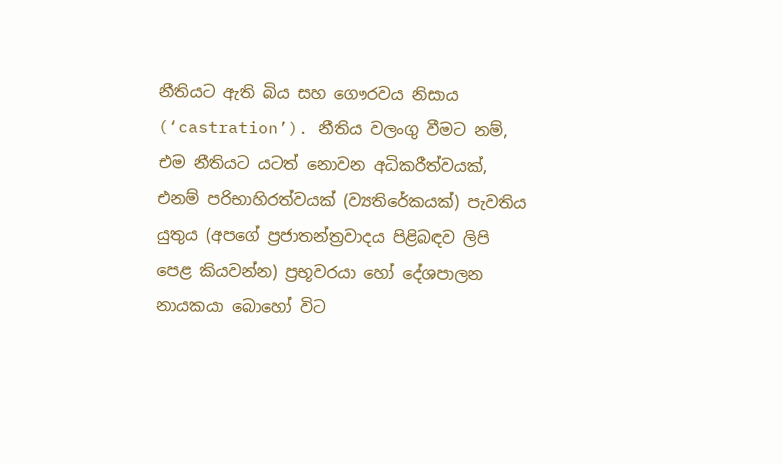නීතියට ඇති බිය සහ ගෞරවය නිසාය (‘castration’). නීතිය වලංගු වීමට නම්, එම නීතියට යටත් නොවන අධිකරීත්වයක්, එනම් පරිභාහිරත්වයක් (ව්‍යතිරේකයක්) පැවතිය යුතුය (අපගේ ප්‍රජාතන්ත්‍රවාදය පිළිබඳව ලිපි පෙළ කියවන්න) ප්‍රභූවරයා හෝ දේශපාලන නායකයා බොහෝ විට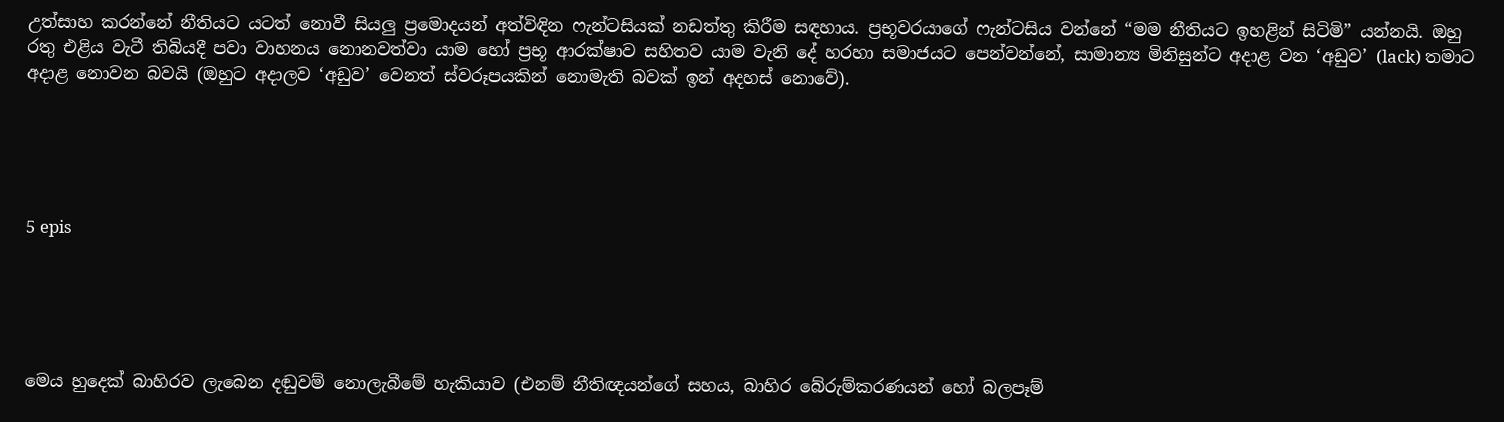උත්සාහ කරන්නේ නීතියට යටත් නොවී සියලු ප්‍රමොදයන් අත්විඳින ෆැන්ටසියක් නඩත්තු කිරීම සඳහාය. ප්‍රභූවරයාගේ ෆැන්ටසිය වන්නේ “මම නීතියට ඉහළින් සිටිමි” යන්නයි. ඔහු රතු එළිය වැටී තිබියදී පවා වාහනය නොනවත්වා යාම හෝ ප්‍රභූ ආරක්ෂාව සහිතව යාම වැනි දේ හරහා සමාජයට පෙන්වන්නේ, සාමාන්‍ය මිනිසුන්ට අදාළ වන ‘අඩුව’ (lack) තමාට අදාළ නොවන බවයි (ඔහුට අදාලව ‘අඩුව’ වෙනත් ස්වරූපයකින් නොමැති බවක් ඉන් අදහස් නොවේ).





5 epis





මෙය හුදෙක් බාහිරව ලැබෙන දඬුවම් නොලැබීමේ හැකියාව (එනම් නීතිඥයන්ගේ සහය, බාහිර බේරුම්කරණයන් හෝ බලපෑම්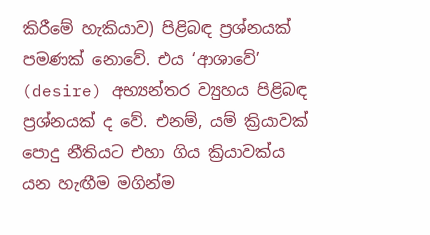කිරීමේ හැකියාව) පිළිබඳ ප්‍රශ්නයක් පමණක් නොවේ. එය ‘ආශාවේ’ (desire) අභ්‍යන්තර ව්‍යුහය පිළිබඳ ප්‍රශ්නයක් ද වේ. එනම්, යම් ක්‍රියාවක් පොදු නීතියට එහා ගිය ක්‍රියාවක්ය යන හැඟීම මගින්ම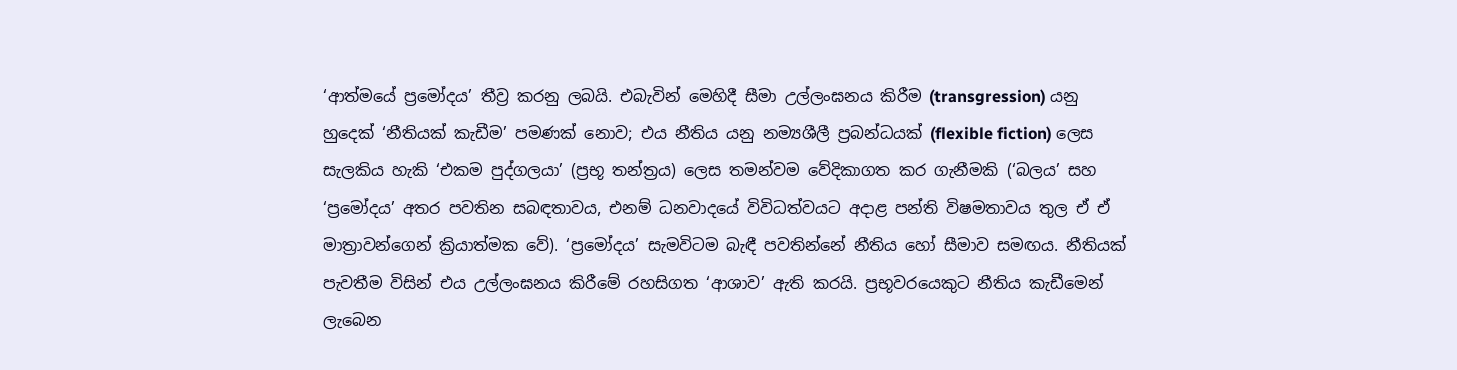‘ආත්මයේ ප්‍රමෝදය’ තීව්‍ර කරනු ලබයි. එබැවින් මෙහිදී සීමා උල්ලංඝනය කිරීම (transgression) යනු හුදෙක් ‘නීතියක් කැඩීම’ පමණක් නොව; එය නීතිය යනු නම්‍යශීලී ප්‍රබන්ධයක් (flexible fiction) ලෙස සැලකිය හැකි ‘එකම පුද්ගලයා’ (ප්‍රභූ තන්ත්‍රය) ලෙස තමන්වම වේදිකාගත කර ගැනීමකි (‘බලය’ සහ ‘ප්‍රමෝදය’ අතර පවතින සබඳතාවය, එනම් ධනවාදයේ විවිධත්වයට අදාළ පන්ති විෂමතාවය තුල ඒ ඒ මාත්‍රාවන්ගෙන් ක්‍රියාත්මක වේ). ‘ප්‍රමෝදය’ සැමවිටම බැඳී පවතින්නේ නීතිය හෝ සීමාව සමඟය. නීතියක් පැවතීම විසින් එය උල්ලංඝනය කිරීමේ රහසිගත ‘ආශාව’ ඇති කරයි. ප්‍රභූවරයෙකුට නීතිය කැඩීමෙන් ලැබෙන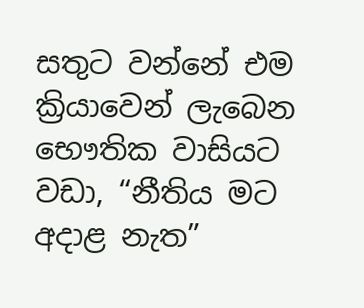සතුට වන්නේ එම ක්‍රියාවෙන් ලැබෙන භෞතික වාසියට වඩා, “නීතිය මට අදාළ නැත”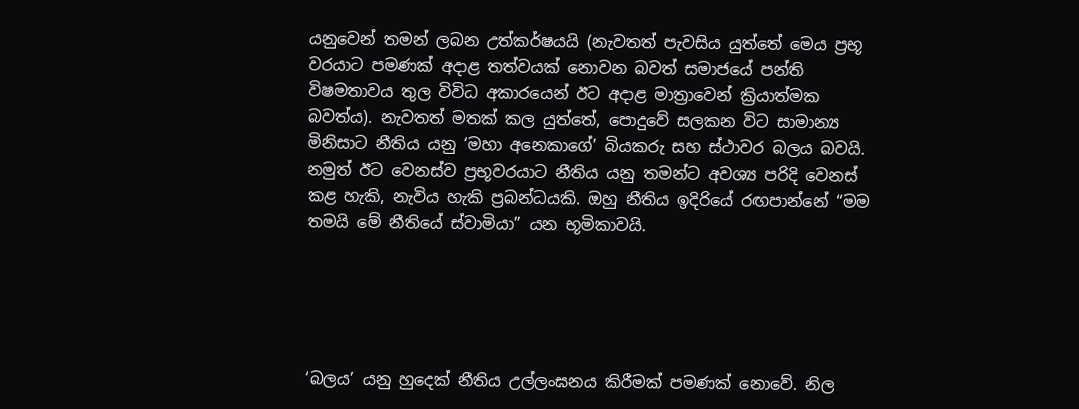යනුවෙන් තමන් ලබන උත්කර්ෂයයි (නැවතත් පැවසිය යුත්තේ මෙය ප්‍රභූ වරයාට පමණක් අදාළ තත්වයක් නොවන බවත් සමාජයේ පන්ති විෂමතාවය තුල විවිධ අකාරයෙන් ඊට අදාළ මාත්‍රාවෙන් ක්‍රියාත්මක බවත්ය). නැවතත් මතක් කල යුත්තේ, පොදුවේ සලකන විට සාමාන්‍ය මිනිසාට නීතිය යනු ‘මහා අනෙකාගේ’ බියකරු සහ ස්ථාවර බලය බවයි. නමුත් ඊට වෙනස්ව ප්‍රභූවරයාට නීතිය යනු තමන්ට අවශ්‍ය පරිදි වෙනස් කළ හැකි, නැවිය හැකි ප්‍රබන්ධයකි. ඔහු නීතිය ඉදිරියේ රඟපාන්නේ “මම තමයි මේ නීතියේ ස්වාමියා” යන භූමිකාවයි.





‘බලය’ යනු හුදෙක් නීතිය උල්ලංඝනය කිරීමක් පමණක් නොවේ. නිල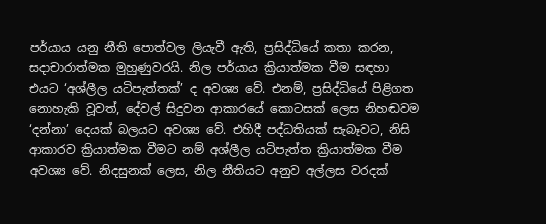පර්යාය යනු නීති පොත්වල ලියැවී ඇති, ප්‍රසිද්ධියේ කතා කරන, සදාචාරාත්මක මුහුණුවරයි. නිල පර්යාය ක්‍රියාත්මක වීම සඳහා එයට ‘අශ්ලීල යටිපැත්තක්’ ද අවශ්‍ය වේ. එනම්, ප්‍රසිද්ධියේ පිළිගත නොහැකි වූවත්, දේවල් සිදුවන ආකාරයේ කොටසක් ලෙස නිහඬවම ‘දන්නා’ දෙයක් බලයට අවශ්‍ය වේ. එහිදී පද්ධතියක් සැබෑවට, නිසි ආකාරව ක්‍රියාත්මක වීමට නම් අශ්ලීල යටිපැත්ත ක්‍රියාත්මක වීම අවශ්‍ය වේ. නිදසුනක් ලෙස, නිල නීතියට අනුව අල්ලස වරදක්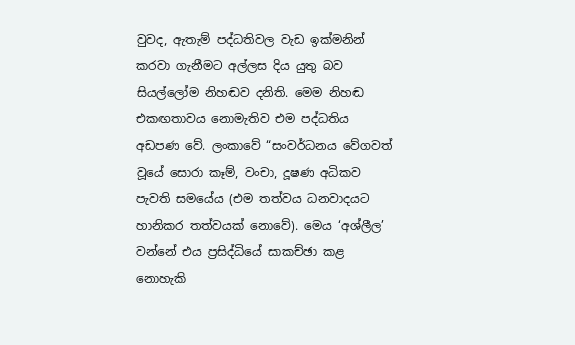වුවද, ඇතැම් පද්ධතිවල වැඩ ඉක්මනින් කරවා ගැනීමට අල්ලස දිය යුතු බව සියල්ලෝම නිහඬව දනිති. මෙම නිහඬ එකඟතාවය නොමැතිව එම පද්ධතිය අඩපණ වේ. ලංකාවේ “සංවර්ධනය වේගවත් වූයේ සොරා කෑම්, වංචා, දූෂණ අධිකව පැවති සමයේය (එම තත්වය ධනවාදයට හානිකර තත්වයක් නොවේ). මෙය ‘අශ්ලීල’ වන්නේ එය ප්‍රසිද්ධියේ සාකච්ඡා කළ නොහැකි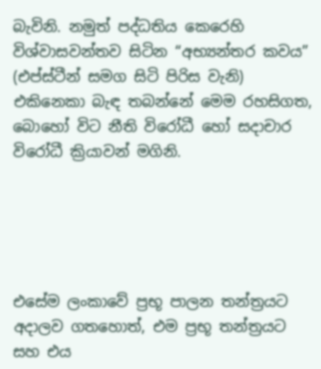බැවිනි. නමුත් පද්ධතිය කෙරෙහි විශ්වාසවන්තව සිටින “අභ්‍යන්තර කවය” (එප්ස්ටීන් සමග සිටි පිරිස වැනි) එකිනෙකා බැඳ තබන්නේ මෙම රහසිගත, බොහෝ විට නීති විරෝධී හෝ සදාචාර විරෝධී ක්‍රියාවන් මගිනි.





එසේම ලංකාවේ ප්‍රභූ පාලන තන්ත්‍රයට අදාලව ගතහොත්, එම ප්‍රභූ තන්ත්‍රයට සහ එය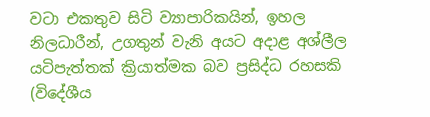වටා එකතුව සිටි ව්‍යාපාරිකයින්, ඉහල නිලධාරීන්, උගතුන් වැනි අයට අදාළ අශ්ලීල යටිපැත්තක් ක්‍රියාත්මක බව ප්‍රසිද්ධ රහසකි (විදේශීය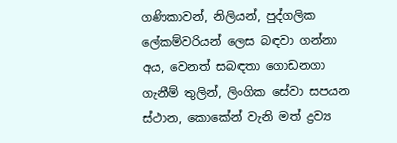ගණිකාවන්, නිලියන්, පුද්ගලික ලේකම්වරියන් ලෙස බඳවා ගන්නා අය, වෙනත් සබඳතා ගොඩනගා ගැනීම් තුලින්, ලිංගික සේවා සපයන ස්ථාන, කොකේන් වැනි මත් ද්‍රව්‍ය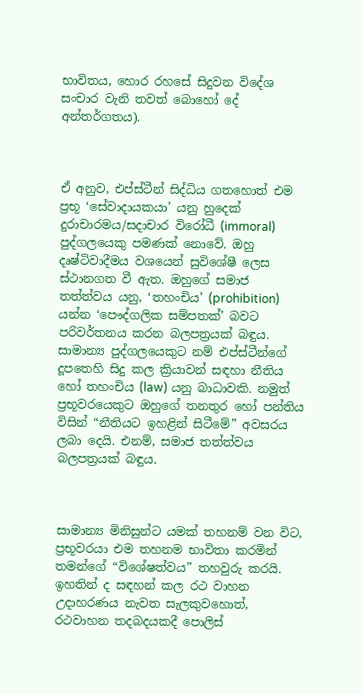භාවිතය, හොර රහසේ සිදුවන විදේශ සංචාර වැනි තවත් බොහෝ දේ අන්තර්ගතය).



ඒ අනුව, එප්ස්ටීන් සිද්ධිය ගතහොත් එම ප්‍රභූ ‘සේවාදායකයා’ යනු හුදෙක් දුරාචාරමය/සදාචාර විරෝධී (immoral) පුද්ගලයෙකු පමණක් නොවේ. ඔහු දෘෂ්ටිවාදීමය වශයෙන් සුවිශේෂී ලෙස ස්ථානගත වී ඇත. ඔහුගේ සමාජ තත්ත්වය යනු, ‘තහංචිය’ (prohibition) යන්න ‘පෞද්ගලික සම්පතක්’ බවට පරිවර්තනය කරන බලපත්‍රයක් බඳුය. සාමාන්‍ය පුද්ගලයෙකුට නම් එප්ස්ටීන්ගේ දූපතෙහි සිදු කල ක්‍රියාවන් සඳහා නීතිය හෝ තහංචිය (law) යනු බාධාවකි. නමුත් ප්‍රභූවරයෙකුට ඔහුගේ තනතුර හෝ පන්තිය විසින් “නීතියට ඉහළින් සිටීමේ” අවසරය ලබා දෙයි. එනම්, සමාජ තත්ත්වය බලපත්‍රයක් බඳුය.



සාමාන්‍ය මිනිසුන්ට යමක් තහනම් වන විට, ප්‍රභූවරයා එම තහනම භාවිතා කරමින් තමන්ගේ “විශේෂත්වය” තහවුරු කරයි. ඉහතින් ද සඳහන් කල රථ වාහන උදාහරණය නැවත සැලකුවහොත්, රථවාහන තදබදයකදී පොලිස්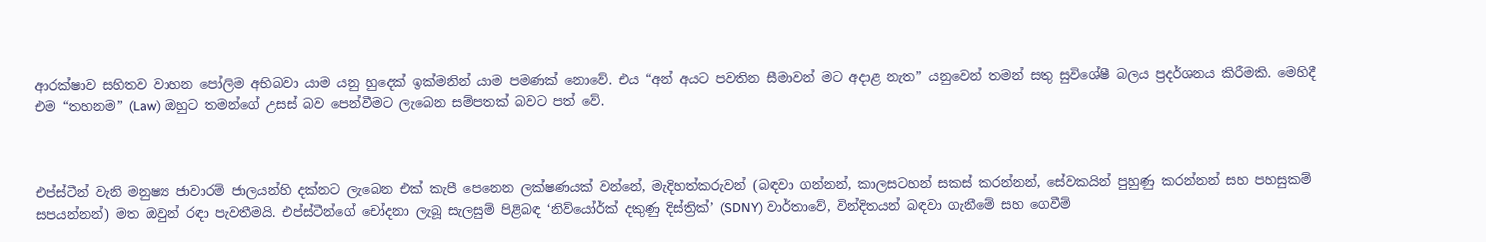ආරක්ෂාව සහිතව වාහන පෝලිම අභිබවා යාම යනු හුදෙක් ඉක්මනින් යාම පමණක් නොවේ. එය “අන් අයට පවතින සීමාවන් මට අදාළ නැත” යනුවෙන් තමන් සතු සුවිශේෂී බලය ප්‍රදර්ශනය කිරීමකි. මෙහිදී එම “තහනම” (Law) ඔහුට තමන්ගේ උසස් බව පෙන්වීමට ලැබෙන සම්පතක් බවට පත් වේ.



එප්ස්ටීන් වැනි මනුෂ්‍ය ජාවාරම් ජාලයන්හි දක්නට ලැබෙන එක් කැපී පෙනෙන ලක්ෂණයක් වන්නේ, මැදිහත්කරුවන් (බඳවා ගන්නන්, කාලසටහන් සකස් කරන්නන්, සේවකයින් පුහුණු කරන්නන් සහ පහසුකම් සපයන්නන්) මත ඔවුන් රඳා පැවතීමයි. එප්ස්ටීන්ගේ චෝදනා ලැබූ සැලසුම් පිළිබඳ ‘නිව්යෝර්ක් දකුණු දිස්ත්‍රික්’ (SDNY) වාර්තාවේ, වින්දිතයන් බඳවා ගැනීමේ සහ ගෙවීම්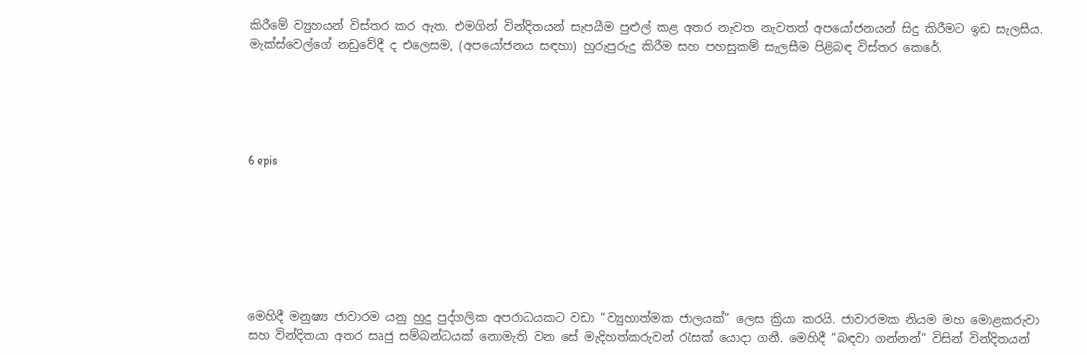කිරීමේ ව්‍යුහයන් විස්තර කර ඇත. එමගින් වින්දිතයන් සැපයීම පුළුල් කළ අතර නැවත නැවතත් අපයෝජනයන් සිදු කිරීමට ඉඩ සැලසීය. මැක්ස්වෙල්ගේ නඩුවේදී ද එලෙසම, (අපයෝජනය සඳහා) හුරුපුරුදු කිරීම සහ පහසුකම් සැලසීම පිළිබඳ විස්තර කෙරේ.





6 epis







මෙහිදී මනුෂ්‍ය ජාවාරම යනු හුදු පුද්ගලික අපරාධයකට වඩා “ව්‍යුහාත්මක ජාලයක්” ලෙස ක්‍රියා කරයි. ජාවාරමක නියම මහ මොළකරුවා සහ වින්දිතයා අතර සෘජු සම්බන්ධයක් නොමැති වන සේ මැදිහත්කරුවන් රැසක් යොදා ගනී. මෙහිදී “බඳවා ගන්නන්” විසින් වින්දිතයන්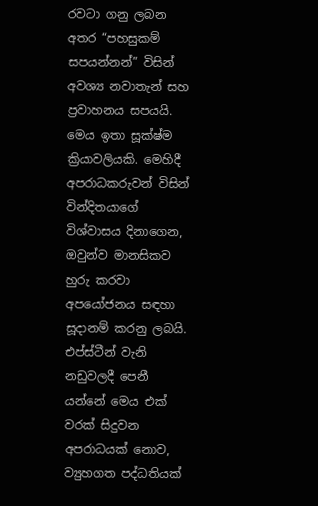රවටා ගනු ලබන අතර “පහසුකම් සපයන්නන්” විසින් අවශ්‍ය නවාතැන් සහ ප්‍රවාහනය සපයයි. මෙය ඉතා සූක්ෂ්ම ක්‍රියාවලියකි. මෙහිදී අපරාධකරුවන් විසින් වින්දිතයාගේ විශ්වාසය දිනාගෙන, ඔවුන්ව මානසිකව හුරු කරවා අපයෝජනය සඳහා සූදානම් කරනු ලබයි. එප්ස්ටීන් වැනි නඩුවලදී පෙනී යන්නේ මෙය එක් වරක් සිදුවන අපරාධයක් නොව, ව්‍යුහගත පද්ධතියක්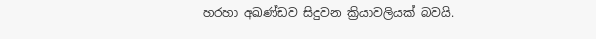හරහා අඛණ්ඩව සිදුවන ක්‍රියාවලියක් බවයි.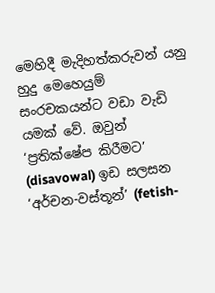මෙහිදී මැදිහත්කරුවන් යනු හුදු මෙහෙයුම් සංරචකයන්ට වඩා වැඩි යමක් වේ. ඔවුන් ‘ප්‍රතික්ෂේප කිරීමට’ (disavowal) ඉඩ සලසන ‘අර්චන-වස්තූන්’ (fetish-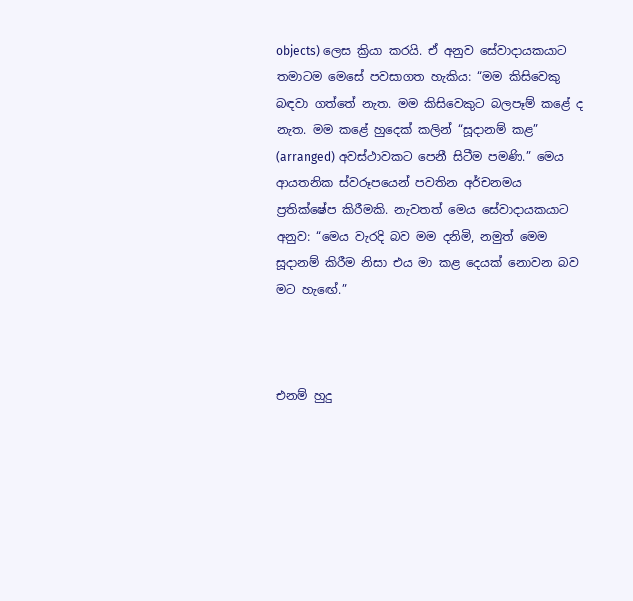objects) ලෙස ක්‍රියා කරයි. ඒ අනුව සේවාදායකයාට තමාටම මෙසේ පවසාගත හැකිය: “මම කිසිවෙකු බඳවා ගත්තේ නැත. මම කිසිවෙකුට බලපෑම් කළේ ද නැත. මම කළේ හුදෙක් කලින් “සූදානම් කළ” (arranged) අවස්ථාවකට පෙනී සිටීම පමණි.” මෙය ආයතනික ස්වරූපයෙන් පවතින අර්චනමය ප්‍රතික්ෂේප කිරීමකි. නැවතත් මෙය සේවාදායකයාට අනුව: “මෙය වැරදි බව මම දනිමි, නමුත් මෙම සූදානම් කිරීම නිසා එය මා කළ දෙයක් නොවන බව මට හැඟේ.”



එනම් හුදු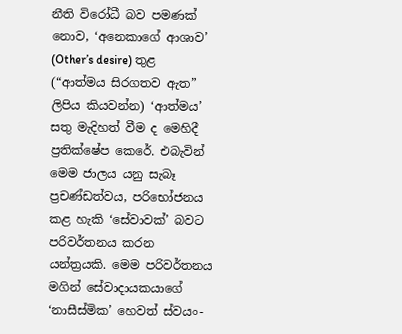නීති විරෝධී බව පමණක් නොව, ‘අනෙකාගේ ආශාව’ (Other’s desire) තුළ (“ආත්මය සිරගතව ඇත” ලිපිය කියවන්න) ‘ආත්මය’ සතු මැදිහත් වීම ද මෙහිදී ප්‍රතික්ෂේප කෙරේ. එබැවින් මෙම ජාලය යනු සැබෑ ප්‍රචණ්ඩත්වය, පරිභෝජනය කළ හැකි ‘සේවාවක්’ බවට පරිවර්තනය කරන යන්ත්‍රයකි. මෙම පරිවර්තනය මගින් සේවාදායකයාගේ ‘නාසීස්මික’ හෙවත් ස්වයං-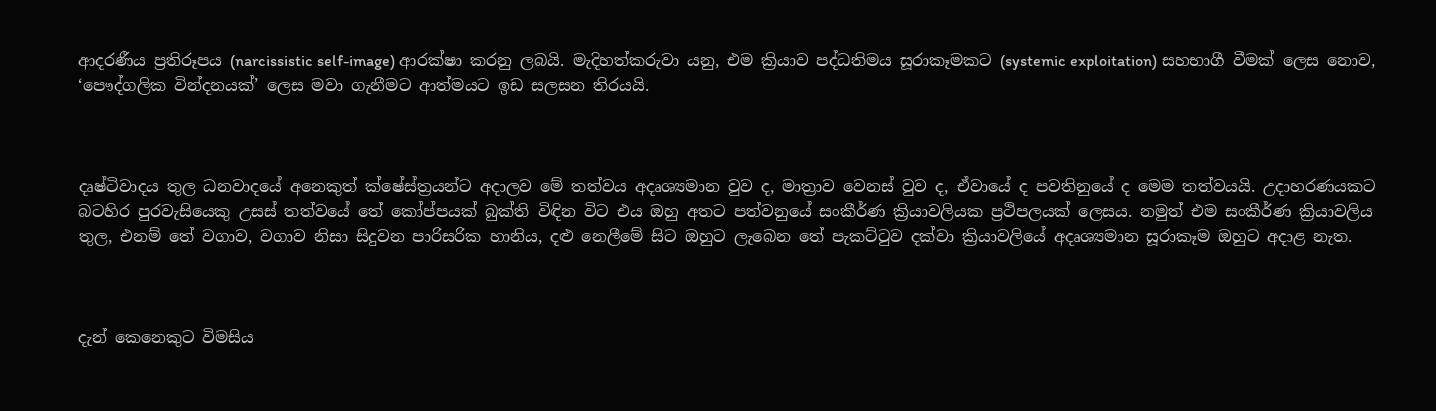ආදරණීය ප්‍රතිරූපය (narcissistic self-image) ආරක්ෂා කරනු ලබයි. මැදිහත්කරුවා යනු, එම ක්‍රියාව පද්ධතිමය සූරාකෑමකට (systemic exploitation) සහභාගී වීමක් ලෙස නොව, ‘පෞද්ගලික වින්දනයක්’ ලෙස මවා ගැනීමට ආත්මයට ඉඩ සලසන තිරයයි.



දෘෂ්ටිවාදය තුල ධනවාදයේ අනෙකුත් ක්ෂේස්ත්‍රයන්ට අදාලව මේ තත්වය අදෘශ්‍යමාන වුව ද, මාත්‍රාව වෙනස් වුව ද, ඒවායේ ද පවතිනුයේ ද මෙම තත්වයයි. උදාහරණයකට බටහිර පුරවැසියෙකු උසස් තත්වයේ තේ කෝප්පයක් බුක්ති විඳින විට එය ඔහු අතට පත්වනුයේ සංකීර්ණ ක්‍රියාවලියක ප්‍රථිපලයක් ලෙසය. නමුත් එම සංකීර්ණ ක්‍රියාවලිය තුල, එනම් තේ වගාව, වගාව නිසා සිදුවන පාරිසරික හානිය, දළු නෙලීමේ සිට ඔහුට ලැබෙන තේ පැකට්ටුව දක්වා ක්‍රියාවලියේ අදෘශ්‍යමාන සූරාකෑම ඔහුට අදාළ නැත.



දැන් කෙනෙකුට විමසිය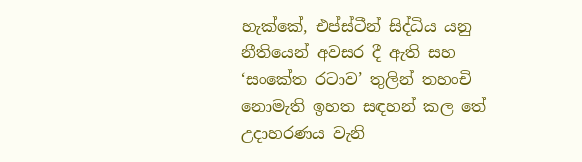හැක්කේ, එප්ස්ටීන් සිද්ධිය යනු නීතියෙන් අවසර දී ඇති සහ ‘සංකේත රටාව’ තුලින් තහංචි නොමැති ඉහත සඳහන් කල තේ උදාහරණය වැනි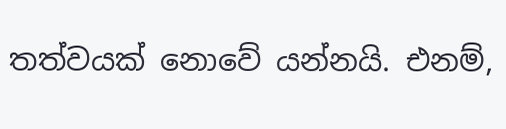තත්වයක් නොවේ යන්නයි. එනම්,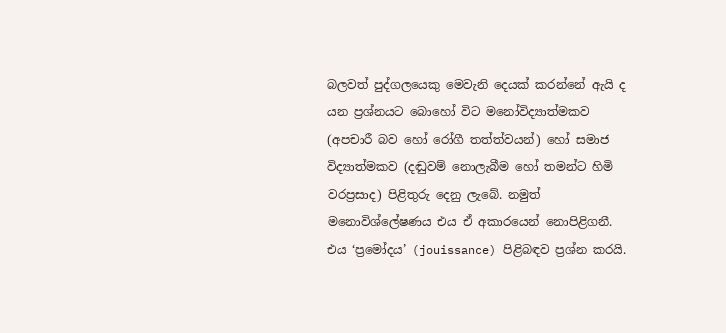බලවත් පුද්ගලයෙකු මෙවැනි දෙයක් කරන්නේ ඇයි ද යන ප්‍රශ්නයට බොහෝ විට මනෝවිද්‍යාත්මකව (අපචාරී බව හෝ රෝගී තත්ත්වයන්) හෝ සමාජ විද්‍යාත්මකව (දඬුවම් නොලැබීම හෝ තමන්ට හිමි වරප්‍රසාද) පිළිතුරු දෙනු ලැබේ. නමුත් මනොවිශ්ලේෂණය එය ඒ අකාරයෙන් නොපිළිගනී. එය ‘ප්‍රමෝදය’ (jouissance) පිළිබඳව ප්‍රශ්න කරයි.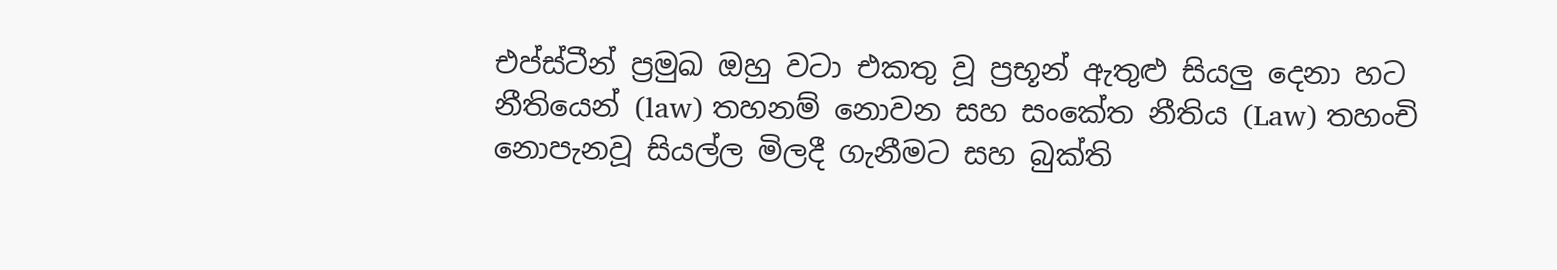එප්ස්ටීන් ප්‍රමුඛ ඔහු වටා එකතු වූ ප්‍රභූන් ඇතුළු සියලු දෙනා හට නීතියෙන් (law) තහනම් නොවන සහ සංකේත නීතිය (Law) තහංචි නොපැනවූ සියල්ල මිලදී ගැනීමට සහ බුක්ති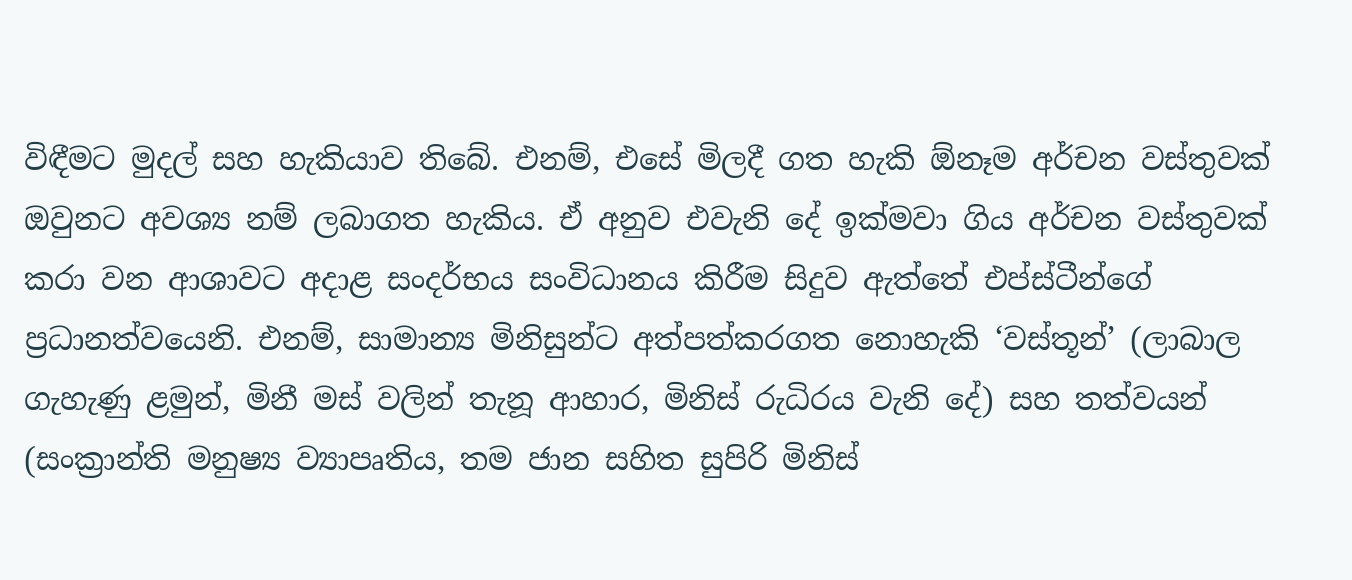විඳීමට මුදල් සහ හැකියාව තිබේ. එනම්, එසේ මිලදී ගත හැකි ඕනෑම අර්චන වස්තුවක් ඔවුනට අවශ්‍ය නම් ලබාගත හැකිය. ඒ අනුව එවැනි දේ ඉක්මවා ගිය අර්චන වස්තුවක් කරා වන ආශාවට අදාළ සංදර්භය සංවිධානය කිරීම සිදුව ඇත්තේ එප්ස්ටීන්ගේ ප්‍රධානත්වයෙනි. එනම්, සාමාන්‍ය මිනිසුන්ට අත්පත්කරගත නොහැකි ‘වස්තූන්’ (ලාබාල ගැහැණු ළමුන්, මිනී මස් වලින් තැනූ ආහාර, මිනිස් රුධිරය වැනි දේ) සහ තත්වයන් (සංක්‍රාන්ති මනුෂ්‍ය ව්‍යාපෘතිය, තම ජාන සහිත සුපිරි මිනිස්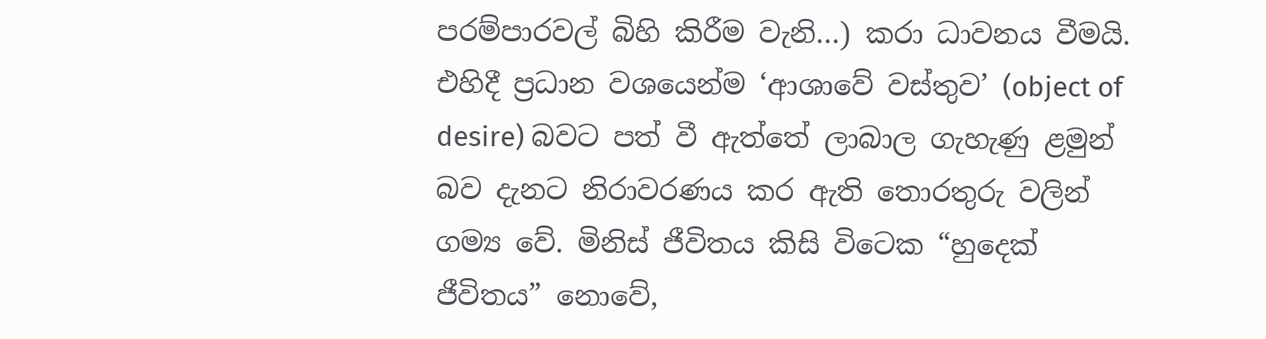පරම්පාරවල් බිහි කිරීම වැනි…) කරා ධාවනය වීමයි. එහිදී ප්‍රධාන වශයෙන්ම ‘ආශාවේ වස්තුව’ (object of desire) බවට පත් වී ඇත්තේ ලාබාල ගැහැණු ළමුන් බව දැනට නිරාවරණය කර ඇති තොරතුරු වලින් ගම්‍ය වේ. මිනිස් ජීවිතය කිසි විටෙක “හුදෙක් ජීවිතය” නොවේ,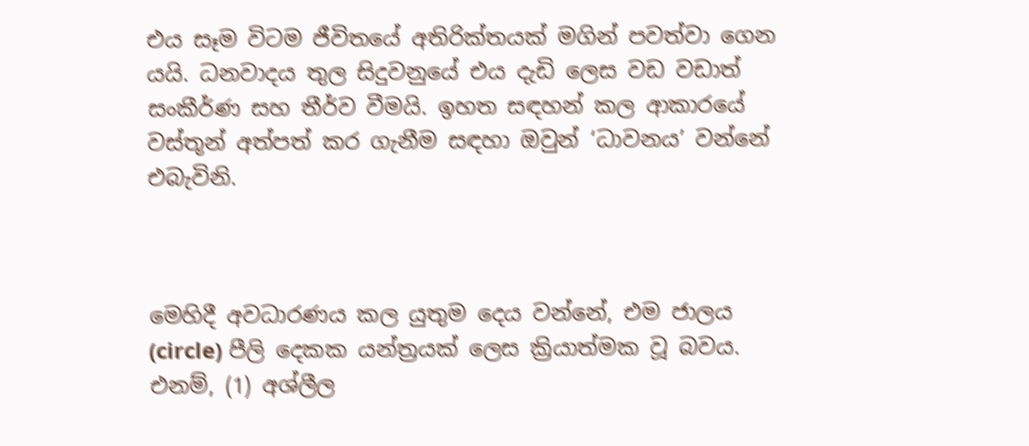එය සෑම විටම ජීවිතයේ අතිරික්තයක් මගින් පවත්වා ගෙන යයි. ධනවාදය තුල සිදුවනුයේ එය දැඩි ලෙස වඩ වඩාත් සංකීර්ණ සහ තීර්ව වීමයි. ඉහත සඳහන් කල ආකාරයේ වස්තූන් අත්පත් කර ගැනීම සඳහා ඔවුන් ‘ධාවනය’ වන්නේ එබැවිනි.



මෙහිදී අවධාරණය කල යුතුම දෙය වන්නේ, එම ජාලය (circle) පීලි දෙකක යන්ත්‍රයක් ලෙස ක්‍රියාත්මක වූ බවය. එනම්, (1) අශ්ලීල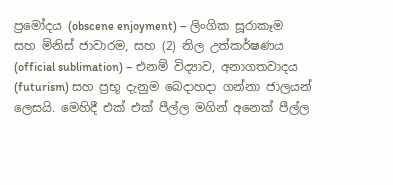ප්‍රමෝදය (obscene enjoyment) – ලිංගික සූරාකෑම සහ මිනිස් ජාවාරම, සහ (2) නිල උත්කර්ෂණය (official sublimation) – එනම් විද්‍යාව, අනාගතවාදය (futurism) සහ ප්‍රභූ දැනුම බෙදාහදා ගන්නා ජාලයන් ලෙසයි. මෙහිදී එක් එක් පීල්ල මගින් අනෙක් පීල්ල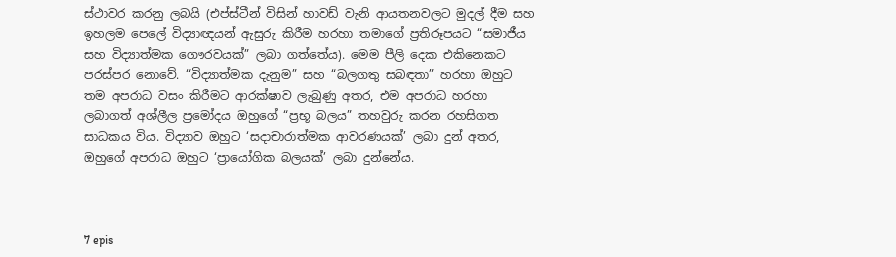ස්ථාවර කරනු ලබයි (එප්ස්ටීන් විසින් හාවඩ් වැනි ආයතනවලට මුදල් දීම සහ ඉහලම පෙලේ විද්‍යාඥයන් ඇසුරු කිරීම හරහා තමාගේ ප්‍රතිරූපයට “සමාජීය සහ විද්‍යාත්මක ගෞරවයක්” ලබා ගත්තේය). මෙම පීලි දෙක එකිනෙකට පරස්පර නොවේ. “විද්‍යාත්මක දැනුම” සහ “බලගතු සබඳතා” හරහා ඔහුට තම අපරාධ වසං කිරීමට ආරක්ෂාව ලැබුණු අතර, එම අපරාධ හරහා ලබාගත් අශ්ලීල ප්‍රමෝදය ඔහුගේ “ප්‍රභූ බලය” තහවුරු කරන රහසිගත සාධකය විය. විද්‍යාව ඔහුට ‘සදාචාරාත්මක ආවරණයක්’ ලබා දුන් අතර, ඔහුගේ අපරාධ ඔහුට ‘ප්‍රායෝගික බලයක්’ ලබා දුන්නේය.



7 epis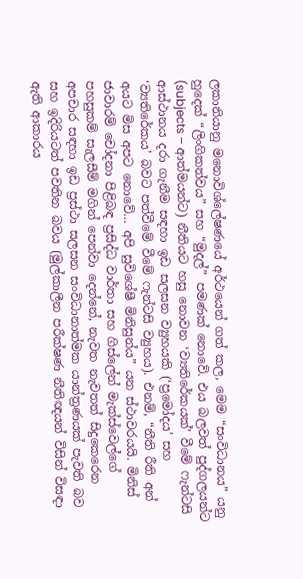ලකානියානු මනොවිශ්ලේෂණයේ අර්ථයෙන් ගත් කල, මෙම “සංවිධානය” යනු හුදෙක් “ලිංගිකත්වය” සහ “මුදල්” පමණක් නොවේ. එය බලවත් පුද්ගලයන්ට (subjects – ආත්මයන්ට) නීතියට හසු නොවන ‘ව්‍යතිරේකයක්’ වීමේ ෆැන්ටසි ආස්ථානය දරා ගැනීම සඳහා ඉඩ සලසන ව්‍යුහයකි (‘ප්‍රමෝදය’ සහ ‘ව්‍යතිරේකය’ බවට පත්වීමේ වීමේ ෆැන්ටසි ව්‍යුහය). එනම්, “නීති රීති අන් අයට මිස අපට නොවේ… අපි සුවිශේෂී මිනිසුන්ය” යන ස්ථාවරයයි. මිනිස් ජාවාරම් චෝදනා පිළිබඳ ප්‍රසිද්ධ වාර්තා සහ ගිස්ලේන් මැක්ස්වෙල්ගේ පහසුකම් සැලසීම් මගින් පෙන්වා දෙන්නේ, නැවත නැවතත් සිදුකෙරෙන අපචාර සඳහා ඉඩ ප්‍රස්ථා සලසන සංවිධානාත්මක යාන්ත්‍රණයක් පැවති බව සහ ඉදිරියටත් පවතින බවය (මුල්කාලීන පරීක්ෂණ නීතිඥයන් විසින් විසඳා ඇති ආකාරය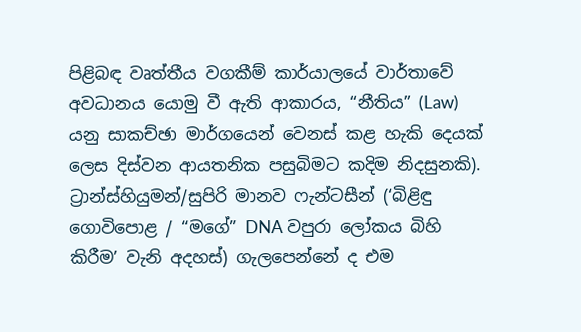පිළිබඳ වෘත්තීය වගකීම් කාර්යාලයේ වාර්තාවේ අවධානය යොමු වී ඇති ආකාරය, “නීතිය” (Law) යනු සාකච්ඡා මාර්ගයෙන් වෙනස් කළ හැකි දෙයක් ලෙස දිස්වන ආයතනික පසුබිමට කදිම නිදසුනකි). ට්‍රාන්ස්හියුමන්/සුපිරි මානව ෆැන්ටසීන් (‘බිළිඳු ගොවිපොළ / “මගේ” DNA වපුරා ලෝකය බිහි කිරීම’ වැනි අදහස්) ගැලපෙන්නේ ද එම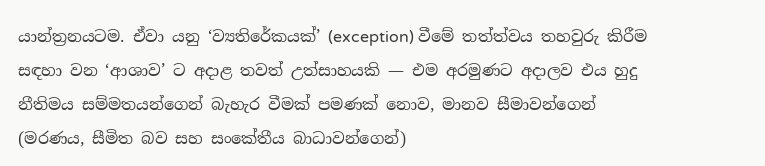යාන්ත්‍රනයටම. ඒවා යනු ‘ව්‍යතිරේකයක්’ (exception) වීමේ තත්ත්වය තහවුරු කිරීම සඳහා වන ‘ආශාව’ ට අදාළ තවත් උත්සාහයකි — එම අරමුණට අදාලව එය හුදු නීතිමය සම්මතයන්ගෙන් බැහැර වීමක් පමණක් නොව, මානව සීමාවන්ගෙන් (මරණය, සීමිත බව සහ සංකේතීය බාධාවන්ගෙන්)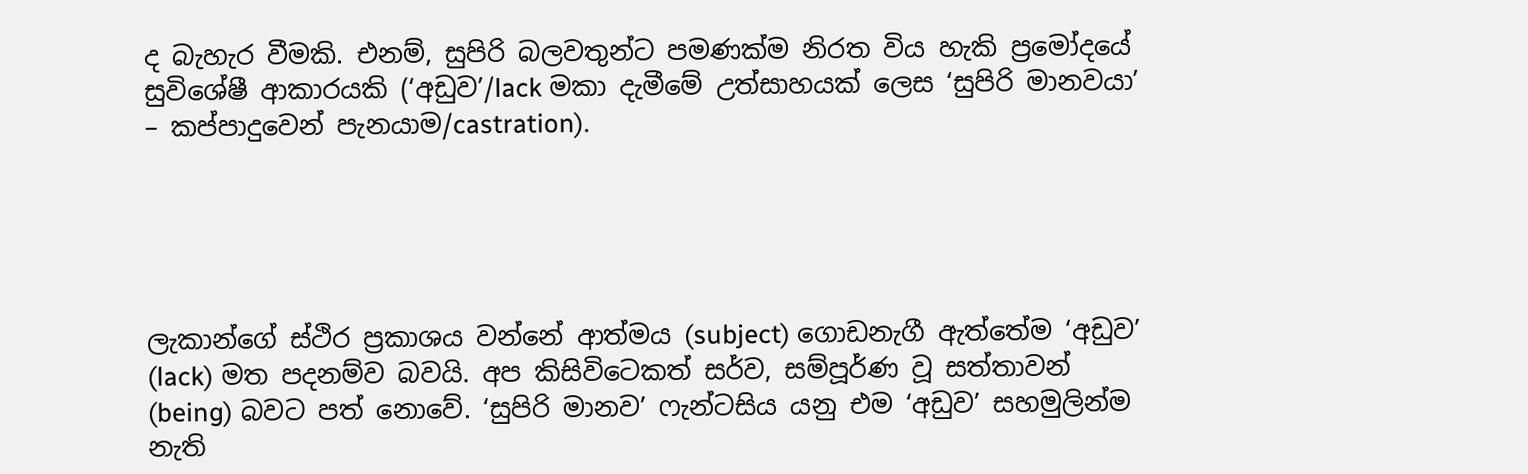ද බැහැර වීමකි. එනම්, සුපිරි බලවතුන්ට පමණක්ම නිරත විය හැකි ප්‍රමෝදයේ සුවිශේෂී ආකාරයකි (‘අඩුව’/lack මකා දැමීමේ උත්සාහයක් ලෙස ‘සුපිරි මානවයා’ – කප්පාදුවෙන් පැනයාම/castration).





ලැකාන්ගේ ස්ථිර ප්‍රකාශය වන්නේ ආත්මය (subject) ගොඩනැගී ඇත්තේම ‘අඩුව’ (lack) මත පදනම්ව බවයි. අප කිසිවිටෙකත් සර්ව, සම්පූර්ණ වූ සත්තාවන් (being) බවට පත් නොවේ. ‘සුපිරි මානව’ ෆැන්ටසිය යනු එම ‘අඩුව’ සහමුලින්ම නැති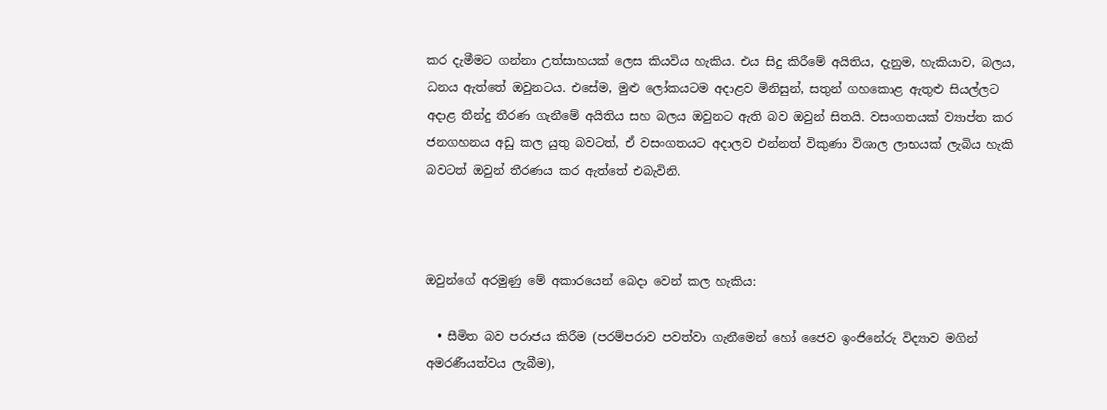කර දැමීමට ගන්නා උත්සාහයක් ලෙස කියවිය හැකිය. එය සිදු කිරීමේ අයිතිය, දැනුම, හැකියාව, බලය, ධනය ඇත්තේ ඔවුනටය. එසේම, මුළු ලෝකයටම අදාළව මිනිසුන්, සතුන් ගහකොළ ඇතුළු සියල්ලට අදාළ තීන්දු තීරණ ගැනීමේ අයිතිය සහ බලය ඔවුනට ඇති බව ඔවුන් සිතයි. වසංගතයක් ව්‍යාප්ත කර ජනගහනය අඩු කල යුතු බවටත්, ඒ වසංගතයට අදාලව එන්නත් විකුණා විශාල ලාභයක් ලැබිය හැකි බවටත් ඔවුන් තීරණය කර ඇත්තේ එබැවිනි.



ඔවුන්ගේ අරමුණු මේ අකාරයෙන් බෙදා වෙන් කල හැකිය:

  • සීමිත බව පරාජය කිරීම (පරම්පරාව පවත්වා ගැනීමෙන් හෝ ජෛව ඉංජිනේරු විද්‍යාව මගින් අමරණීයත්වය ලැබීම),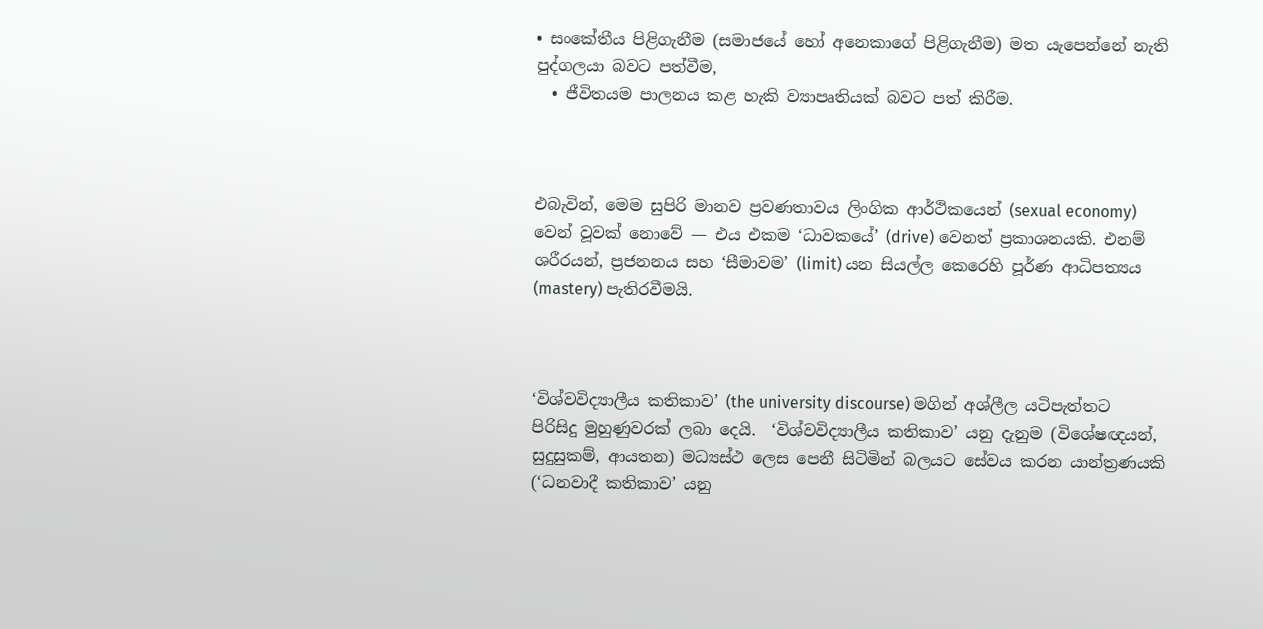• සංකේතීය පිළිගැනීම (සමාජයේ හෝ අනෙකාගේ පිළිගැනීම) මත යැපෙන්නේ නැති පුද්ගලයා බවට පත්වීම,
  • ජීවිතයම පාලනය කළ හැකි ව්‍යාපෘතියක් බවට පත් කිරීම.



එබැවින්, මෙම සුපිරි මානව ප්‍රවණතාවය ලිංගික ආර්ථිකයෙන් (sexual economy) වෙන් වූවක් නොවේ — එය එකම ‘ධාවකයේ’ (drive) වෙනත් ප්‍රකාශනයකි. එනම් ශරීරයන්, ප්‍රජනනය සහ ‘සීමාවම’ (limit) යන සියල්ල කෙරෙහි පූර්ණ ආධිපත්‍යය (mastery) පැතිරවීමයි.



‘විශ්වවිද්‍යාලීය කතිකාව’ (the university discourse) මගින් අශ්ලීල යටිපැත්තට පිරිසිදු මුහුණුවරක් ලබා දෙයි.  ‘විශ්වවිද්‍යාලීය කතිකාව’ යනු දැනුම (විශේෂඥයන්, සුදුසුකම්, ආයතන) මධ්‍යස්ථ ලෙස පෙනී සිටිමින් බලයට සේවය කරන යාන්ත්‍රණයකි (‘ධනවාදී කතිකාව’ යනු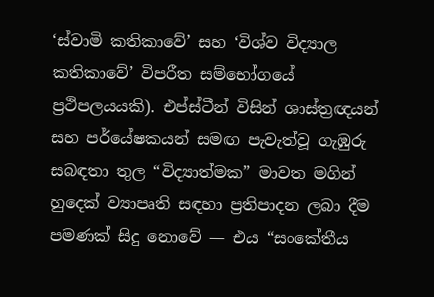‘ස්වාමි කතිකාවේ’ සහ ‘විශ්ව විද්‍යාල කතිකාවේ’ විපරීත සම්භෝගයේ ප්‍රථිපලයයකි). එප්ස්ටීන් විසින් ශාස්ත්‍රඥයන් සහ පර්යේෂකයන් සමඟ පැවැත්වූ ගැඹුරු සබඳතා තුල “විද්‍යාත්මක” මාවත මගින් හුදෙක් ව්‍යාපෘති සඳහා ප්‍රතිපාදන ලබා දීම පමණක් සිදු නොවේ — එය “සංකේතීය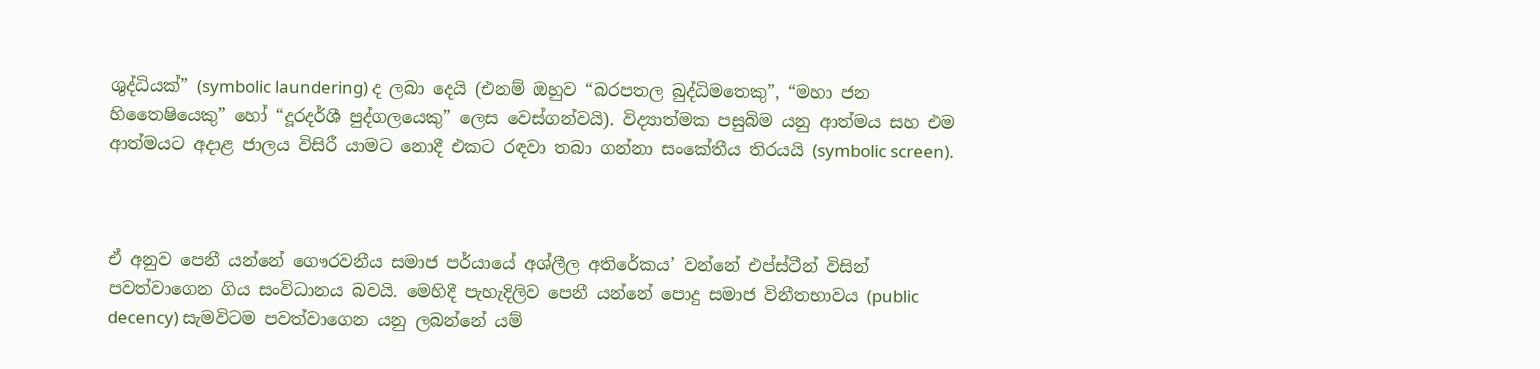ශුද්ධියක්” (symbolic laundering) ද ලබා දෙයි (එනම් ඔහුව “බරපතල බුද්ධිමතෙකු”, “මහා ජන හිතෛෂියෙකු” හෝ “දූරදර්ශී පුද්ගලයෙකු” ලෙස වෙස්ගන්වයි). විද්‍යාත්මක පසුබිම යනු ආත්මය සහ එම ආත්මයට අදාළ ජාලය විසිරී යාමට නොදී එකට රඳවා තබා ගන්නා සංකේතීය තිරයයි (symbolic screen).



ඒ අනුව පෙනී යන්නේ ගෞරවනීය සමාජ පර්යායේ අශ්ලීල අතිරේකය’ වන්නේ එප්ස්ටීන් විසින් පවත්වාගෙන ගිය සංවිධානය බවයි. මෙහිදී පැහැදිලිව පෙනී යන්නේ පොදු සමාජ විනීතභාවය (public decency) සැමවිටම පවත්වාගෙන යනු ලබන්නේ යම්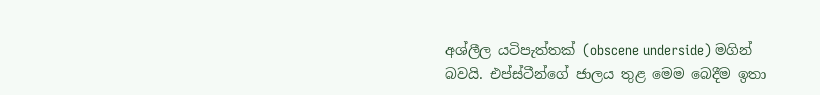අශ්ලීල යටිපැත්තක් (obscene underside) මගින් බවයි. එප්ස්ටීන්ගේ ජාලය තුළ මෙම බෙදීම ඉතා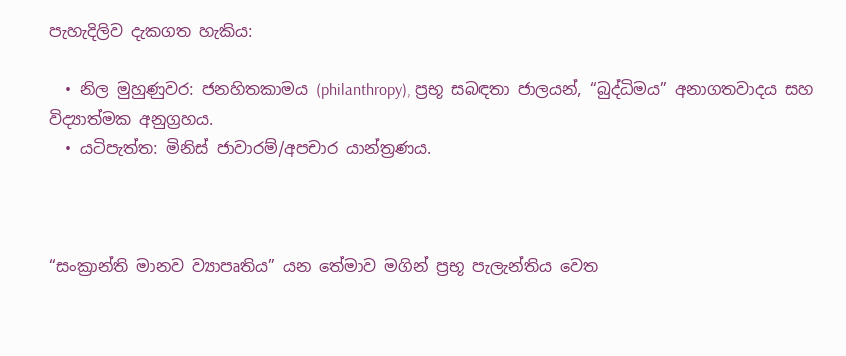පැහැදිලිව දැකගත හැකිය:

  • නිල මුහුණුවර: ජනහිතකාමය (philanthropy), ප්‍රභූ සබඳතා ජාලයන්, “බුද්ධිමය” අනාගතවාදය සහ විද්‍යාත්මක අනුග්‍රහය.
  • යටිපැත්ත: මිනිස් ජාවාරම්/අපචාර යාන්ත්‍රණය.



“සංක්‍රාන්ති මානව ව්‍යාපෘතිය” යන තේමාව මගින් ප්‍රභූ පැලැන්තිය වෙත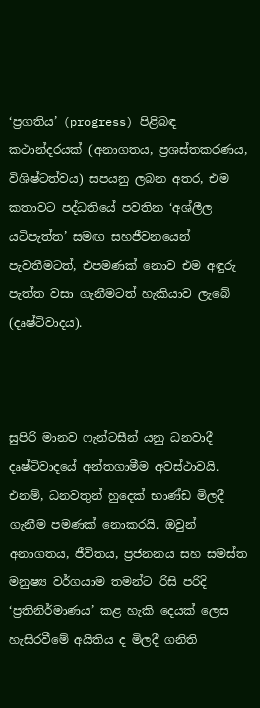‘ප්‍රගතිය’ (progress) පිළිබඳ කථාන්දරයක් (අනාගතය, ප්‍රශස්තකරණය, විශිෂ්ටත්වය) සපයනු ලබන අතර, එම කතාවට පද්ධතියේ පවතින ‘අශ්ලීල යටිපැත්ත’ සමඟ සහජීවනයෙන් පැවතීමටත්, එපමණක් නොව එම අඳුරු පැත්ත වසා ගැනීමටත් හැකියාව ලැබේ (දෘෂ්ටිවාදය).



සුපිරි මානව ෆැන්ටසීන් යනු ධනවාදී දෘෂ්ටිවාදයේ අන්තගාමීම අවස්ථාවයි. එනම්, ධනවතුන් හුදෙක් භාණ්ඩ මිලදී ගැනීම පමණක් නොකරයි. ඔවුන් අනාගතය, ජීවිතය, ප්‍රජනනය සහ සමස්ත මනුෂ්‍ය වර්ගයාම තමන්ට රිසි පරිදි ‘ප්‍රතිනිර්මාණය’ කළ හැකි දෙයක් ලෙස හැසිරවීමේ අයිතිය ද මිලදී ගනිති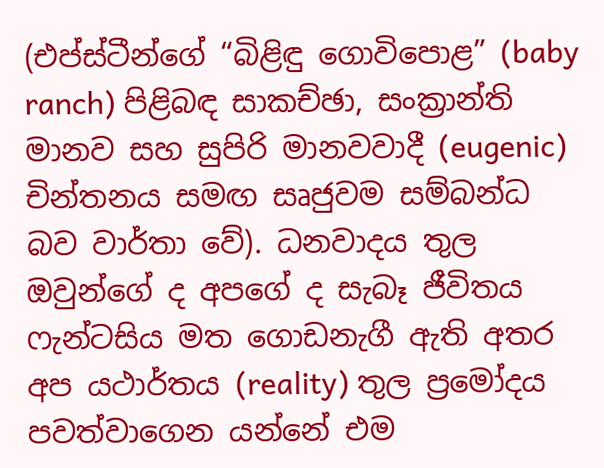(එප්ස්ටීන්ගේ “බිළිඳු ගොවිපොළ” (baby ranch) පිළිබඳ සාකච්ඡා, සංක්‍රාන්ති මානව සහ සුපිරි මානවවාදී (eugenic) චින්තනය සමඟ සෘජුවම සම්බන්ධ බව වාර්තා වේ). ධනවාදය තුල ඔවුන්ගේ ද අපගේ ද සැබෑ ජීවිතය ෆැන්ටසිය මත ගොඩනැගී ඇති අතර අප යථාර්තය (reality) තුල ප්‍රමෝදය පවත්වාගෙන යන්නේ එම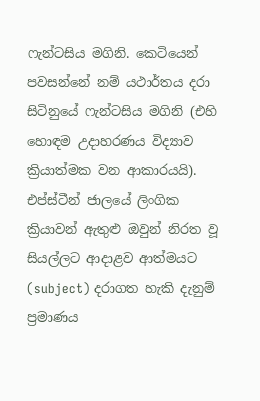ෆැන්ටසිය මගිනි. කෙටියෙන් පවසන්නේ නම් යථාර්තය දරා සිටිනුයේ ෆැන්ටසිය මගිනි (එහි හොඳම උදාහරණය විද්‍යාව ක්‍රියාත්මක වන ආකාරයයි). එප්ස්ටීන් ජාලයේ ලිංගික ක්‍රියාවන් ඇතුළු ඔවුන් නිරත වූ සියල්ලට ආදාළව ආත්මයට (subject) දරාගත හැකි දැනුම් ප්‍රමාණය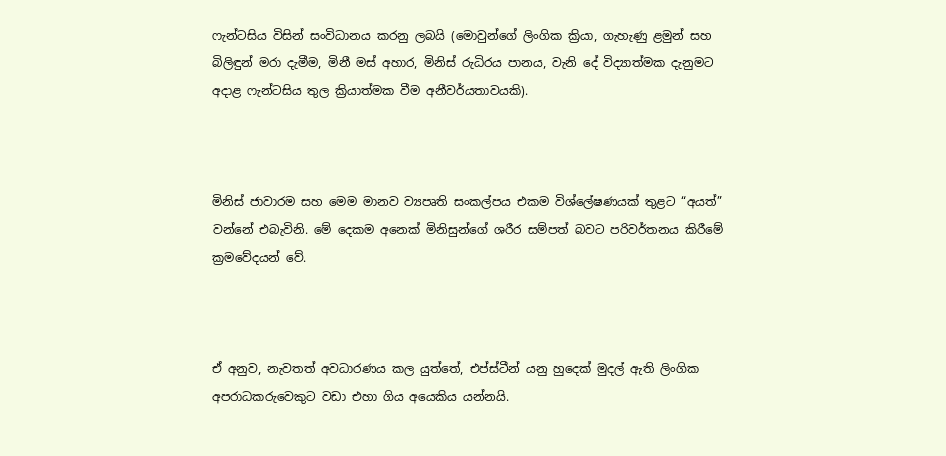ෆැන්ටසිය විසින් සංවිධානය කරනු ලබයි (මොවුන්ගේ ලිංගික ක්‍රියා, ගැහැණු ළමුන් සහ බිලිඳුන් මරා දැමීම, මිනී මස් අහාර, මිනිස් රුධිරය පානය, වැනි දේ විද්‍යාත්මක දැනුමට අදාළ ෆැන්ටසිය තුල ක්‍රියාත්මක වීම අනීවර්යතාවයකි).



මිනිස් ජාවාරම සහ මෙම මානව ව්‍යපෘති සංකල්පය එකම විශ්ලේෂණයක් තුළට “අයත්” වන්නේ එබැවිනි. මේ දෙකම අනෙක් මිනිසුන්ගේ ශරීර සම්පත් බවට පරිවර්තනය කිරීමේ ක්‍රමවේදයන් වේ.



ඒ අනුව, නැවතත් අවධාරණය කල යුත්තේ, එප්ස්ටීන් යනු හුදෙක් මුදල් ඇති ලිංගික අපරාධකරුවෙකුට වඩා එහා ගිය අයෙකිය යන්නයි.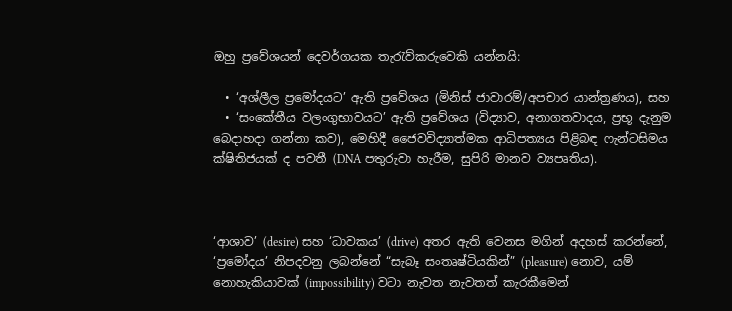ඔහු ප්‍රවේශයන් දෙවර්ගයක තැරැව්කරුවෙකි යන්නයි:

  • ‘අශ්ලීල ප්‍රමෝදයට’ ඇති ප්‍රවේශය (මිනිස් ජාවාරම්/අපචාර යාන්ත්‍රණය), සහ
  • ‘සංකේතීය වලංගුභාවයට’ ඇති ප්‍රවේශය (විද්‍යාව, අනාගතවාදය, ප්‍රභූ දැනුම බෙදාහදා ගන්නා කව), මෙහිදී ජෛවවිද්‍යාත්මක ආධිපත්‍යය පිළිබඳ ෆැන්ටසිමය ක්ෂිතිජයක් ද පවතී (DNA පතුරුවා හැරීම, සුපිරි මානව ව්‍යපෘතිය).



‘ආශාව’ (desire) සහ ‘ධාවකය’ (drive) අතර ඇති වෙනස මගින් අදහස් කරන්නේ, ‘ප්‍රමෝදය’ නිපදවනු ලබන්නේ “සැබෑ සංතෘෂ්ටියකින්” (pleasure) නොව, යම් නොහැකියාවක් (impossibility) වටා නැවත නැවතත් කැරකීමෙන්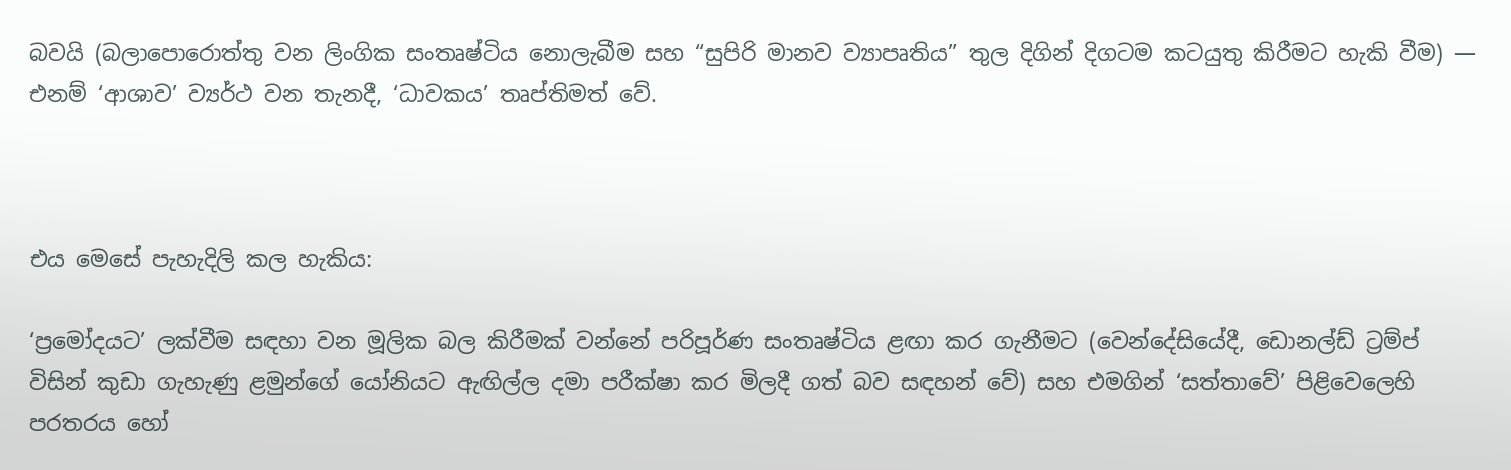බවයි (බලාපොරොත්තු වන ලිංගික සංතෘෂ්ටිය නොලැබීම සහ “සුපිරි මානව ව්‍යාපෘතිය” තුල දිගින් දිගටම කටයුතු කිරීමට හැකි වීම) — එනම් ‘ආශාව’ ව්‍යර්ථ වන තැනදී, ‘ධාවකය’ තෘප්තිමත් වේ.



එය මෙසේ පැහැදිලි කල හැකිය:

‘ප්‍රමෝදයට’ ලක්වීම සඳහා වන මූලික බල කිරීමක් වන්නේ පරිපූර්ණ සංතෘෂ්ටිය ළඟා කර ගැනීමට (වෙන්දේසියේදී, ඩොනල්ඩ් ට්‍රම්ප් විසින් කුඩා ගැහැණු ළමුන්ගේ යෝනියට ඇඟිල්ල දමා පරීක්ෂා කර මිලදී ගත් බව සඳහන් වේ) සහ එමගින් ‘සත්තාවේ’ පිළිවෙලෙහි පරතරය හෝ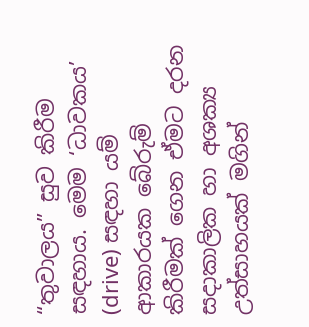“තුවාලය” සුව කිරීම සඳහාය. මෙම ‘ධාවකය’ (drive) සඳහා යම් ආකාරයක බේරුම් කිරීමක් ගෙන ඒමට දරන සදාකාලික හා අශක්‍ය උත්සාහයක් මගින්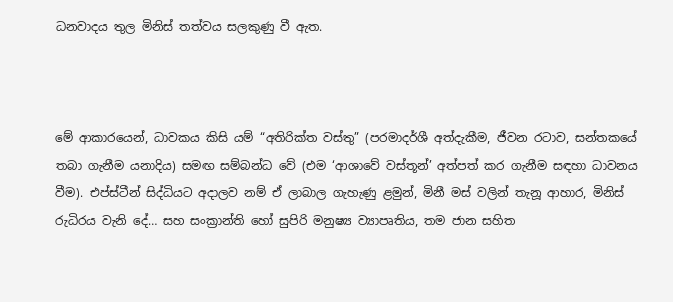ධනවාදය තුල මිනිස් තත්වය සලකුණු වී ඇත.



මේ ආකාරයෙන්, ධාවකය කිසි යම් “අතිරික්ත වස්තු” (පරමාදර්ශී අත්දැකීම, ජීවන රටාව, සන්තකයේ තබා ගැනීම යනාදිය) සමඟ සම්බන්ධ වේ (එම ‘ආශාවේ වස්තූන්’ අත්පත් කර ගැනීම සඳහා ධාවනය වීම). එප්ස්ටීන් සිද්ධියට අදාලව නම් ඒ ලාබාල ගැහැණු ළමුන්, මිනී මස් වලින් තැනූ ආහාර, මිනිස් රුධිරය වැනි දේ… සහ සංක්‍රාන්ති හෝ සුපිරි මනුෂ්‍ය ව්‍යාපෘතිය, තම ජාන සහිත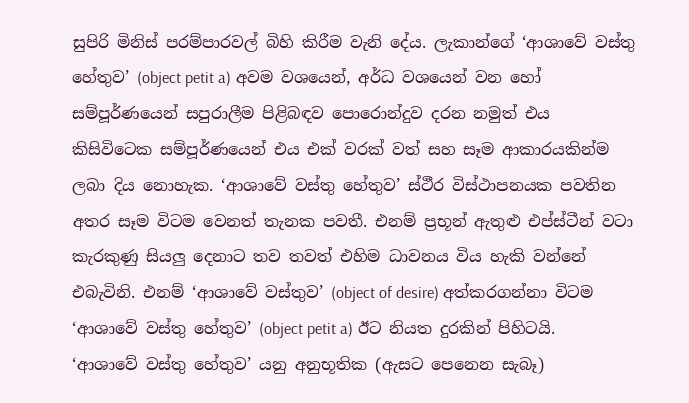සුපිරි මිනිස් පරම්පාරවල් බිහි කිරීම වැනි දේය. ලැකාන්ගේ ‘ආශාවේ වස්තු හේතුව’ (object petit a) අවම වශයෙන්, අර්ධ වශයෙන් වන හෝ සම්පූර්ණයෙන් සපුරාලීම පිළිබඳව පොරොන්දුව දරන නමුත් එය කිසිවිටෙක සම්පූර්ණයෙන් එය එක් වරක් වත් සහ සෑම ආකාරයකින්ම ලබා දිය නොහැක. ‘ආශාවේ වස්තු හේතුව’ ස්ථීර විස්ථාපනයක පවතින අතර සෑම විටම වෙනත් තැනක පවතී. එනම් ප්‍රභූන් ඇතුළු එප්ස්ටීන් වටා කැරකුණු සියලු දෙනාට තව තවත් එහිම ධාවනය විය හැකි වන්නේ එබැවිනි. එනම් ‘ආශාවේ වස්තුව’ (object of desire) අත්කරගන්නා විටම ‘ආශාවේ වස්තු හේතුව’ (object petit a) ඊට නියත දුරකින් පිහිටයි. ‘ආශාවේ වස්තු හේතුව’ යනු අනුභූතික (ඇසට පෙනෙන සැබෑ)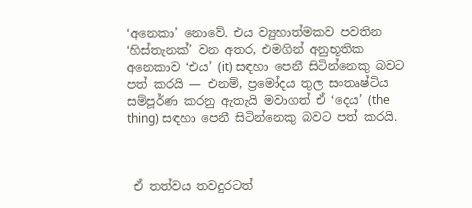‘අනෙකා’ නොවේ. එය ව්‍යුහාත්මකව පවතින ‘හිස්තැනක්’ වන අතර, එමගින් අනුභූතික අනෙකාව ‘එය’ (it) සඳහා පෙනී සිටින්නෙකු බවට පත් කරයි — එනම්, ප්‍රමෝදය තුල සංතෘෂ්ටිය සම්පූර්ණ කරනු ඇතැයි මවාගත් ඒ ‘දෙය’ (the thing) සඳහා පෙනී සිටින්නෙකු බවට පත් කරයි.



 ඒ තත්වය තවදුරටත්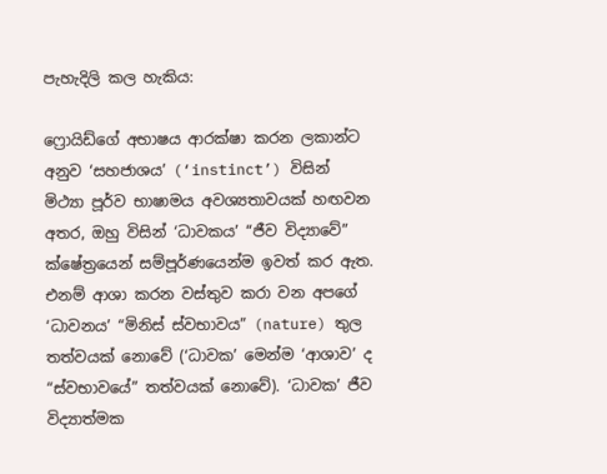පැහැදිලි කල හැකිය:

ෆ්‍රොයිඩ්ගේ අභාෂය ආරක්ෂා කරන ලකාන්ට අනුව ‘සහජාශය’ (‘instinct’) විසින් මිථ්‍යා පූර්ව භාෂාමය අවශ්‍යතාවයක් හඟවන අතර, ඔහු විසින් ‘ධාවකය’ “ජීව විද්‍යාවේ” ක්ෂේත්‍රයෙන් සම්පූර්ණයෙන්ම ඉවත් කර ඇත. එනම් ආශා කරන වස්තුව කරා වන අපගේ ‘ධාවනය’ “මිනිස් ස්වභාවය” (nature) තුල තත්වයක් නොවේ (‘ධාවක’ මෙන්ම ‘ආශාව’ ද “ස්වභාවයේ” තත්වයක් නොවේ). ‘ධාවක’ ජීව විද්‍යාත්මක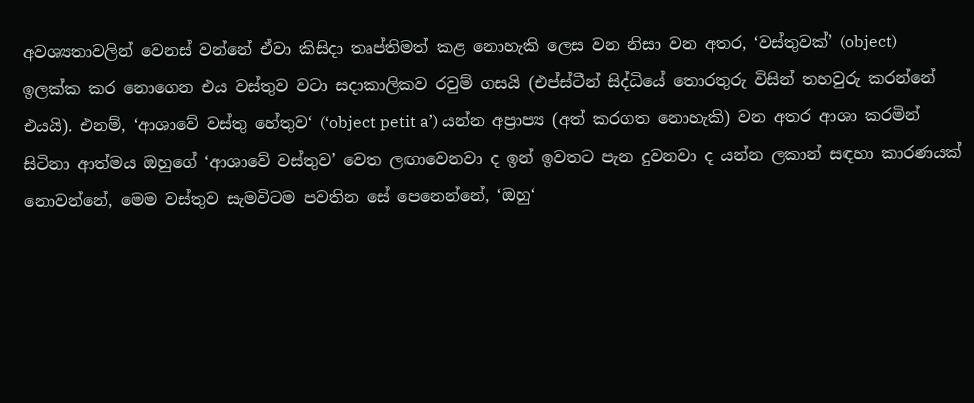අවශ්‍යතාවලින් වෙනස් වන්නේ ඒවා කිසිදා තෘප්තිමත් කළ නොහැකි ලෙස වන නිසා වන අතර, ‘වස්තුවක්’ (object) ඉලක්ක කර නොගෙන එය වස්තුව වටා සදාකාලිකව රවුම් ගසයි (එප්ස්ටීන් සිද්ධියේ තොරතුරු විසින් තහවුරු කරන්නේ එයයි). එනම්, ‘ආශාවේ වස්තු හේතුව‘ (‘object petit a’) යන්න අප්‍රාප්‍ය (අත් කරගත නොහැකි) වන අතර ආශා කරමින් සිටිනා ආත්මය ඔහුගේ ‘ආශාවේ වස්තුව’ වෙත ලඟාවෙනවා ද ඉන් ඉවතට පැන දුවනවා ද යන්න ලකාන් සඳහා කාරණයක් නොවන්නේ, මෙම වස්තුව සැමවිටම පවතින සේ පෙනෙන්නේ, ‘ඔහු‘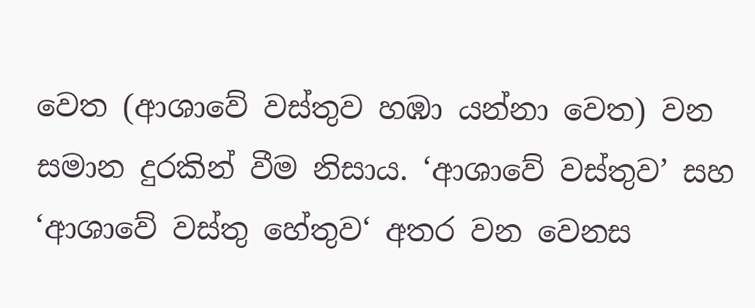වෙත (ආශාවේ වස්තුව හඹා යන්නා වෙත) වන සමාන දුරකින් වීම නිසාය. ‘ආශාවේ වස්තුව’ සහ ‘ආශාවේ වස්තු හේතුව‘ අතර වන වෙනස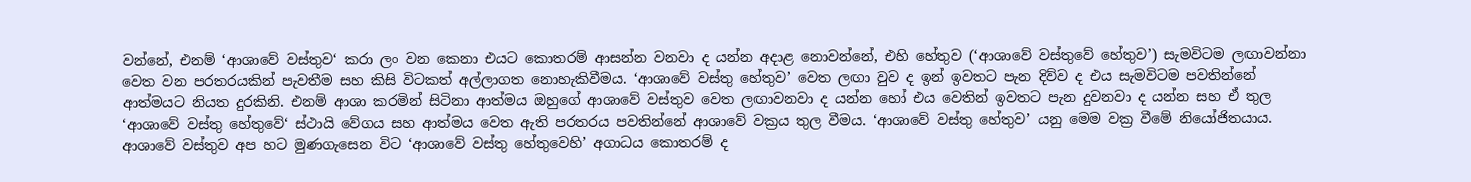වන්නේ, එනම් ‘ආශාවේ වස්තුව‘ කරා ලං වන කෙනා එයට කොතරම් ආසන්න වනවා ද යන්න අදාළ නොවන්නේ, එහි හේතුව (‘ආශාවේ වස්තුවේ හේතුව’) සැමවිටම ලඟාවන්නා වෙත වන පරතරයකින් පැවතීම සහ කිසි විටකත් අල්ලාගත නොහැකිවීමය. ‘ආශාවේ වස්තු හේතුව’ වෙත ලඟා වුව ද ඉන් ඉවතට පැන දිව්ව ද එය සැමවිටම පවතින්නේ ආත්මයට නියත දුරකිනි. එනම් ආශා කරමින් සිටිනා ආත්මය ඔහුගේ ආශාවේ වස්තුව වෙත ලඟාවනවා ද යන්න හෝ එය වෙතින් ඉවතට පැන දුවනවා ද යන්න සහ ඒ තුල ‘ආශාවේ වස්තු හේතුවේ‘ ස්ථායි වේගය සහ ආත්මය වෙත ඇති පරතරය පවතින්නේ ආශාවේ වක්‍රය තුල වීමය. ‘ආශාවේ වස්තු හේතුව’ යනු මෙම වක්‍ර වීමේ නියෝජිතයාය. ආශාවේ වස්තුව අප හට මුණගැසෙන විට ‘ආශාවේ වස්තු හේතුවෙහි’ අගාධය කොතරම් ද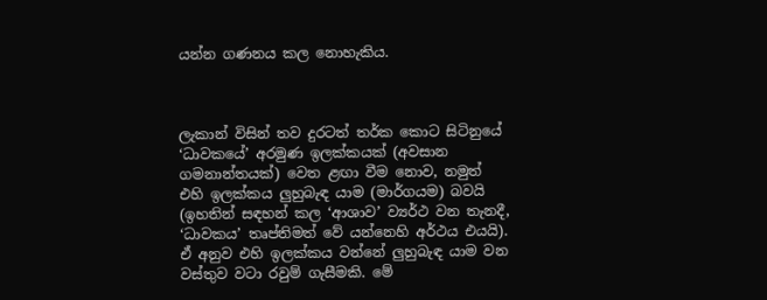යන්න ගණනය කල නොහැකිය.



ලැකාන් විසින් තව දුරටත් තර්ක කොට සිටිනුයේ ‘ධාවකයේ’ අරමුණ ඉලක්කයක් (අවසාන ගමනාන්තයක්) වෙත ළඟා වීම නොව, නමුත් එහි ඉලක්කය ලුහුබැඳ යාම (මාර්ගයම) බවයි (ඉහතින් සඳහන් කල ‘ආශාව’ ව්‍යර්ථ වන තැනදී, ‘ධාවකය’ තෘප්තිමත් වේ යන්නෙහි අර්ථය එයයි). ඒ අනුව එහි ඉලක්කය වන්නේ ලුහුබැඳ යාම වන වස්තුව වටා රවුම් ගැසීමකි. මේ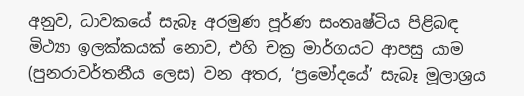අනුව, ධාවකයේ සැබෑ අරමුණ පූර්ණ සංතෘෂ්ටිය පිළිබඳ මිථ්‍යා ඉලක්කයක් නොව, එහි චක්‍ර මාර්ගයට ආපසු යාම (පුනරාවර්තනීය ලෙස) වන අතර, ‘ප්‍රමෝදයේ’ සැබෑ මූලාශ්‍රය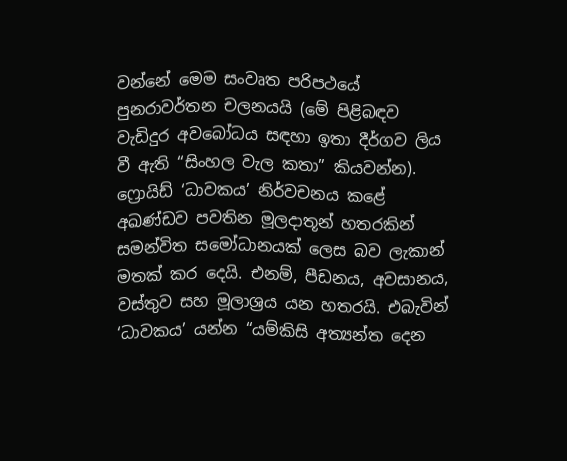වන්නේ මෙම සංවෘත පරිපථයේ පුනරාවර්තන චලනයයි (මේ පිළිබඳව වැඩිදුර අවබෝධය සඳහා ඉතා දීර්ගව ලිය වී ඇති “සිංහල වැල කතා” කියවන්න). ෆ්‍රොයිඩ් ‘ධාවකය’ නිර්වචනය කළේ අඛණ්ඩව පවතින මූලදාතූන් හතරකින් සමන්විත සමෝධානයක් ලෙස බව ලැකාන් මතක් කර දෙයි. එනම්, පීඩනය, අවසානය, වස්තුව සහ මූලාශ්‍රය යන හතරයි. එබැවින් ‘ධාවකය’ යන්න “යම්කිසි අත්‍යන්ත දෙන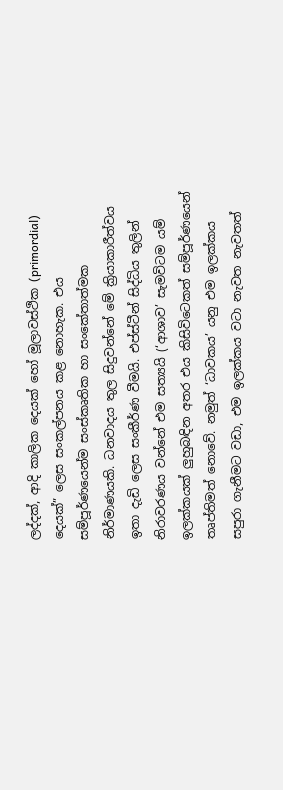ලද්දක්, ආදි කාලික දෙයක් හෝ මූලාවස්ථික (primordial) දෙයක්” ලෙස සංකල්පනය කළ නොහැක. එය සම්පූර්ණයෙන්ම සංස්කෘතික හා සංකේතාත්මක නිර්මාණයකි. ධනවාදය තුල සිදුවන්නේ මේ ක්‍රියාකාරීත්වය ඉතා දැඩි ලෙස සංකීර්ණ වීමයි. එප්ස්ටීන් සිද්ධිය තුලින් නිරාවරණය වන්නේ එම සත්‍යයි (‘ආශාව’ සැමවිටම යම් ඉලක්කයක් ලුහුබඳින අතර එය කිසිවිටෙකත් සම්පූර්ණයෙන් තෘප්තිමත් නොවේ. නමුත් ‘ධාවකය’ යනු එම ඉලක්කය සපුරා ගැනීමට වඩා, එම ඉලක්කය වටා නැවත නැවතත්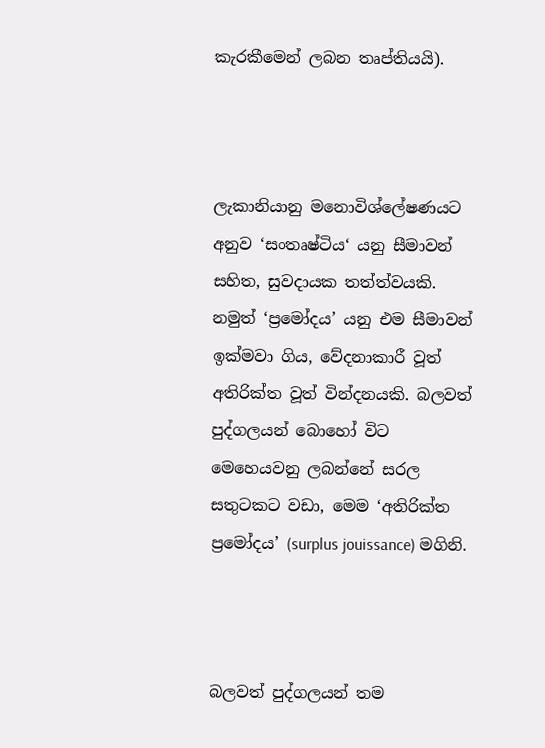කැරකීමෙන් ලබන තෘප්තියයි).



ලැකානියානු මනොවිශ්ලේෂණයට අනුව ‘සංතෘෂ්ටිය‘ යනු සීමාවන් සහිත, සුවදායක තත්ත්වයකි. නමුත් ‘ප්‍රමෝදය’ යනු එම සීමාවන් ඉක්මවා ගිය, වේදනාකාරී වූත් අතිරික්ත වූත් වින්දනයකි. බලවත් පුද්ගලයන් බොහෝ විට මෙහෙයවනු ලබන්නේ සරල සතුටකට වඩා, මෙම ‘අතිරික්ත ප්‍රමෝදය’ (surplus jouissance) මගිනි.



බලවත් පුද්ගලයන් තම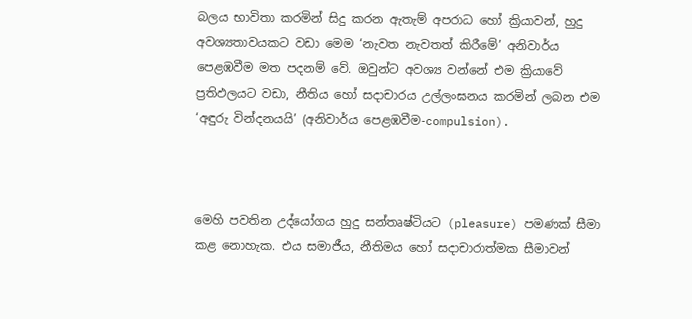බලය භාවිතා කරමින් සිදු කරන ඇතැම් අපරාධ හෝ ක්‍රියාවන්, හුදු අවශ්‍යතාවයකට වඩා මෙම ‘නැවත නැවතත් කිරීමේ’ අනිවාර්ය පෙළඹවීම මත පදනම් වේ. ඔවුන්ට අවශ්‍ය වන්නේ එම ක්‍රියාවේ ප්‍රතිඵලයට වඩා, නීතිය හෝ සදාචාරය උල්ලංඝනය කරමින් ලබන එම ‘අඳුරු වින්දනයයි’ (අනිවාර්ය පෙළඹවීම-compulsion).



මෙහි පවතින උද්යෝගය හුදු සන්තෘෂ්ටියට (pleasure) පමණක් සීමා කළ නොහැක. එය සමාජීය, නීතිමය හෝ සදාචාරාත්මක සීමාවන්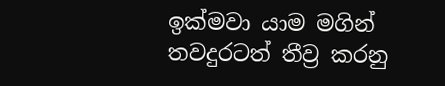ඉක්මවා යාම මගින් තවදුරටත් තීව්‍ර කරනු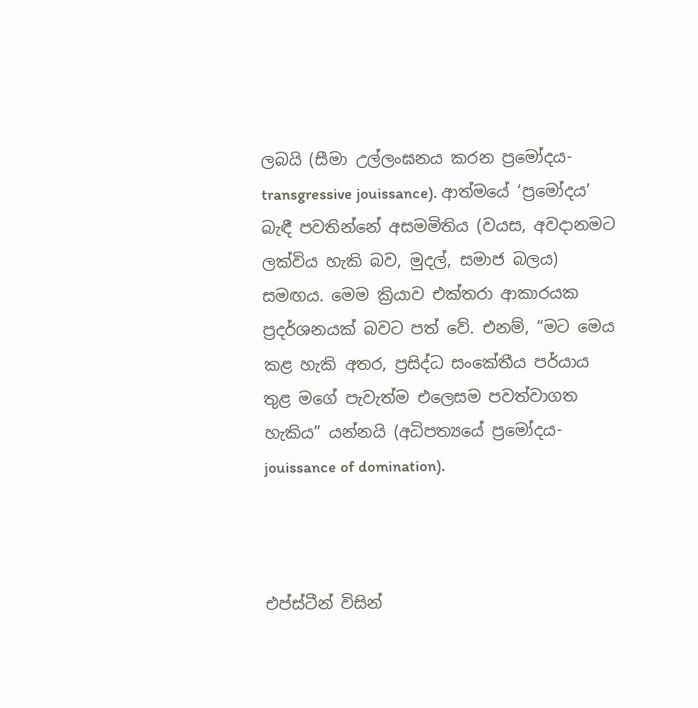ලබයි (සීමා උල්ලංඝනය කරන ප්‍රමෝදය-transgressive jouissance). ආත්මයේ ‘ප්‍රමෝදය’ බැඳී පවතින්නේ අසමමිතිය (වයස, අවදානමට ලක්විය හැකි බව, මුදල්, සමාජ බලය) සමඟය. මෙම ක්‍රියාව එක්තරා ආකාරයක ප්‍රදර්ශනයක් බවට පත් වේ. එනම්, “මට මෙය කළ හැකි අතර, ප්‍රසිද්ධ සංකේතීය පර්යාය තුළ මගේ පැවැත්ම එලෙසම පවත්වාගත හැකිය” යන්නයි (අධිපත්‍යයේ ප්‍රමෝදය-jouissance of domination).



එප්ස්ටීන් විසින්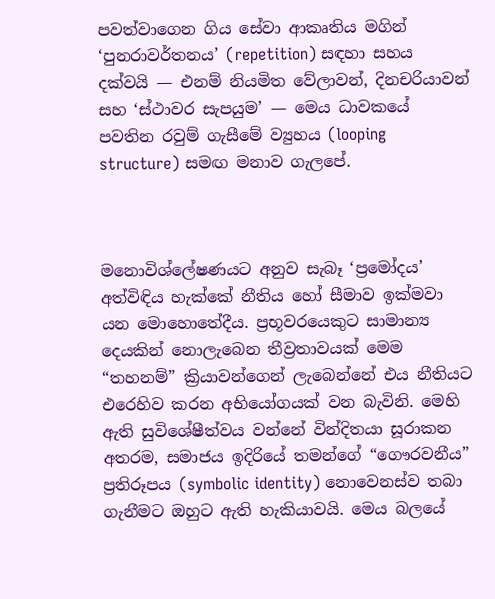පවත්වාගෙන ගිය සේවා ආකෘතිය මගින් ‘පුනරාවර්තනය’ (repetition) සඳහා සහය දක්වයි — එනම් නියමිත වේලාවන්, දිනචරියාවන් සහ ‘ස්ථාවර සැපයුම’ — මෙය ධාවකයේ පවතින රවුම් ගැසීමේ ව්‍යුහය (looping structure) සමඟ මනාව ගැලපේ.



මනොවිශ්ලේෂණයට අනුව සැබෑ ‘ප්‍රමෝදය’ අත්විඳිය හැක්කේ නීතිය හෝ සීමාව ඉක්මවා යන මොහොතේදීය. ප්‍රභූවරයෙකුට සාමාන්‍ය දෙයකින් නොලැබෙන තීව්‍රතාවයක් මෙම “තහනම්” ක්‍රියාවන්ගෙන් ලැබෙන්නේ එය නීතියට එරෙහිව කරන අභියෝගයක් වන බැවිනි. මෙහි ඇති සුවිශේෂීත්වය වන්නේ වින්දිතයා සූරාකන අතරම, සමාජය ඉදිරියේ තමන්ගේ “ගෞරවනීය” ප්‍රතිරූපය (symbolic identity) නොවෙනස්ව තබා ගැනීමට ඔහුට ඇති හැකියාවයි. මෙය බලයේ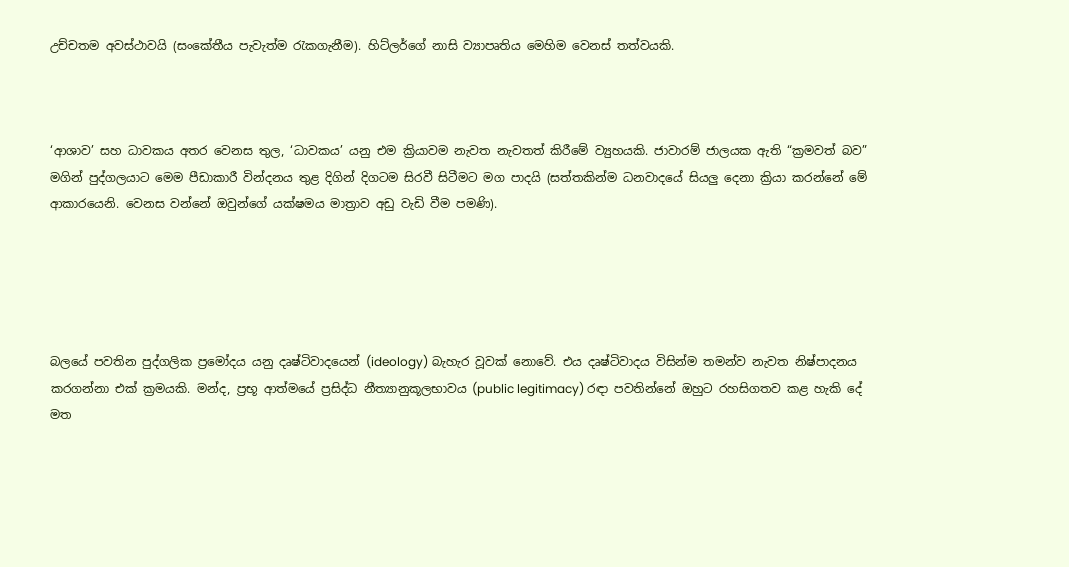උච්චතම අවස්ථාවයි (සංකේතීය පැවැත්ම රැකගැනීම). හිට්ලර්ගේ නාසි ව්‍යාපෘතිය මෙහිම වෙනස් තත්වයකි.



‘ආශාව’ සහ ධාවකය අතර වෙනස තුල, ‘ධාවකය’ යනු එම ක්‍රියාවම නැවත නැවතත් කිරීමේ ව්‍යුහයකි. ජාවාරම් ජාලයක ඇති “ක්‍රමවත් බව” මගින් පුද්ගලයාට මෙම පීඩාකාරී වින්දනය තුළ දිගින් දිගටම සිරවී සිටීමට මග පාදයි (සත්තකින්ම ධනවාදයේ සියලු දෙනා ක්‍රියා කරන්නේ මේ ආකාරයෙනි. වෙනස වන්නේ ඔවුන්ගේ යක්ෂමය මාත්‍රාව අඩු වැඩි වීම පමණි).





බලයේ පවතින පුද්ගලික ප්‍රමෝදය යනු දෘෂ්ටිවාදයෙන් (ideology) බැහැර වූවක් නොවේ. එය දෘෂ්ටිවාදය විසින්ම තමන්ව නැවත නිෂ්පාදනය කරගන්නා එක් ක්‍රමයකි. මන්ද, ප්‍රභූ ආත්මයේ ප්‍රසිද්ධ නීත්‍යානුකූලභාවය (public legitimacy) රඳා පවතින්නේ ඔහුට රහසිගතව කළ හැකි දේ මත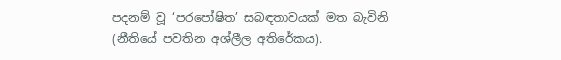පදනම් වූ ‘පරපෝෂිත’ සබඳතාවයක් මත බැවිනි (නීතියේ පවතින අශ්ලීල අතිරේකය).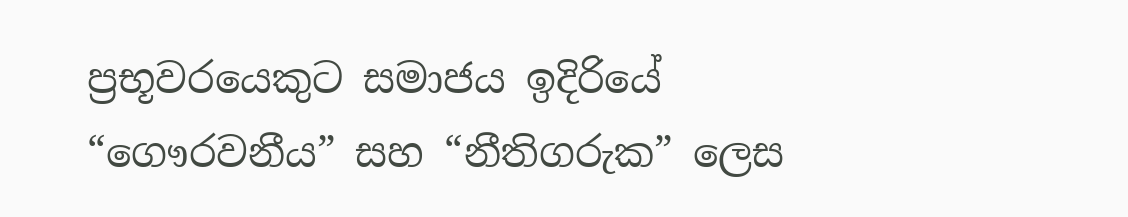ප්‍රභූවරයෙකුට සමාජය ඉදිරියේ “ගෞරවනීය” සහ “නීතිගරුක” ලෙස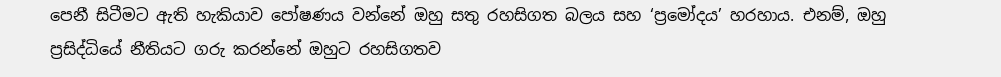පෙනී සිටීමට ඇති හැකියාව පෝෂණය වන්නේ ඔහු සතු රහසිගත බලය සහ ‘ප්‍රමෝදය’ හරහාය. එනම්, ඔහු ප්‍රසිද්ධියේ නීතියට ගරු කරන්නේ ඔහුට රහසිගතව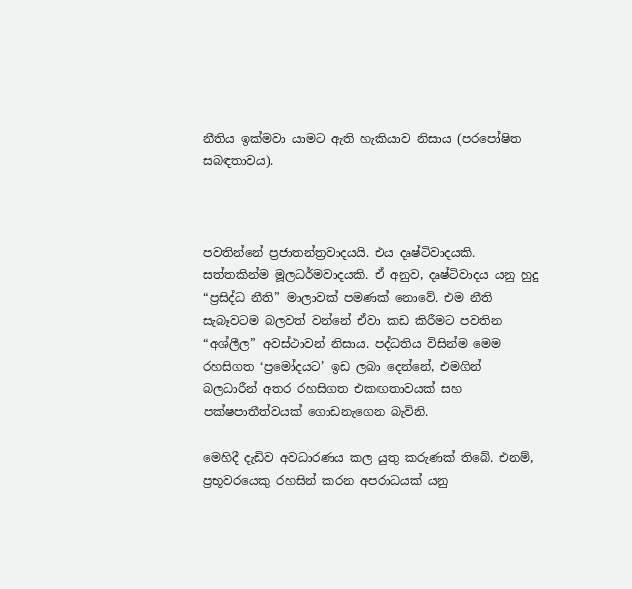නීතිය ඉක්මවා යාමට ඇති හැකියාව නිසාය (පරපෝෂිත සබඳතාවය).



පවතින්නේ ප්‍රජාතන්ත්‍රවාදයයි. එය දෘෂ්ටිවාදයකි. සත්තකින්ම මූලධර්මවාදයකි. ඒ අනුව, දෘෂ්ටිවාදය යනු හුදු “ප්‍රසිද්ධ නීති” මාලාවක් පමණක් නොවේ. එම නීති සැබෑවටම බලවත් වන්නේ ඒවා කඩ කිරීමට පවතින “අශ්ලීල” අවස්ථාවන් නිසාය. පද්ධතිය විසින්ම මෙම රහසිගත ‘ප්‍රමෝදයට’ ඉඩ ලබා දෙන්නේ, එමගින් බලධාරීන් අතර රහසිගත එකඟතාවයක් සහ පක්ෂපාතීත්වයක් ගොඩනැගෙන බැවිනි.

මෙහිදී දැඩිව අවධාරණය කල යුතු කරුණක් තිබේ. එනම්, ප්‍රභූවරයෙකු රහසින් කරන අපරාධයක් යනු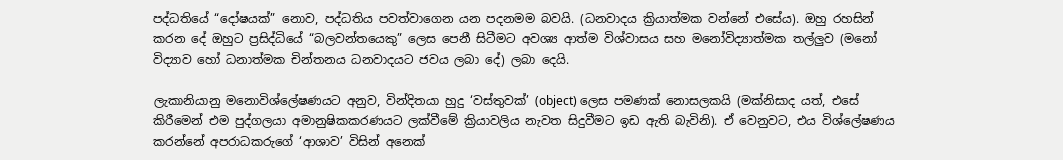පද්ධතියේ “දෝෂයක්” නොව, පද්ධතිය පවත්වාගෙන යන පදනමම බවයි. (ධනවාදය ක්‍රියාත්මක වන්නේ එසේය). ඔහු රහසින් කරන දේ ඔහුට ප්‍රසිද්ධියේ “බලවන්තයෙකු” ලෙස පෙනී සිටීමට අවශ්‍ය ආත්ම විශ්වාසය සහ මනෝවිද්‍යාත්මක තල්ලුව (මනෝ විද්‍යාව හෝ ධනාත්මක චින්තනය ධනවාදයට ජවය ලබා දේ) ලබා දෙයි.

ලැකානියානු මනොවිශ්ලේෂණයට අනුව, වින්දිතයා හුදු ‘වස්තුවක්’ (object) ලෙස පමණක් නොසලකයි (මක්නිසාද යත්, එසේ කිරීමෙන් එම පුද්ගලයා අමානුෂිකකරණයට ලක්වීමේ ක්‍රියාවලිය නැවත සිදුවීමට ඉඩ ඇති බැවිනි). ඒ වෙනුවට, එය විශ්ලේෂණය කරන්නේ අපරාධකරුගේ ‘ආශාව’ විසින් අනෙක්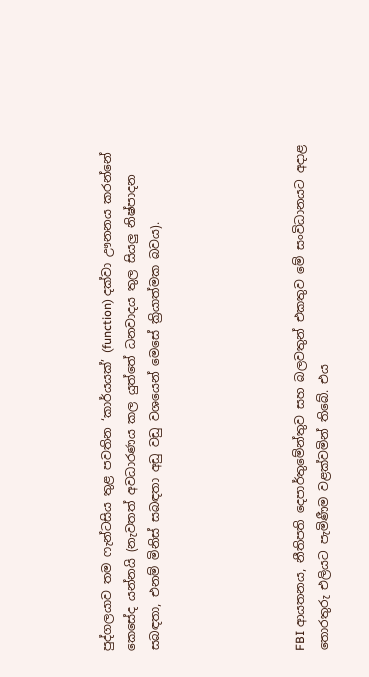පුද්ගලයාව තම ෆැන්ටසිය තුළ පවතින ‘කාර්යයක්’ (function) දක්වා ඌනනය කරන්නේ කෙසේද යන්නයි (නැවතත් අවධාරණය කල යුත්තේ ධනවාදය තුල සියලු නිෂ්පාදන සබඳතා, එනම් මිනිස් සබඳතා අඩු වඩු වශයෙන් මෙසේ ක්‍රියාත්මක බවය).





FBI ආයතනය, නීතිපති දෙපාර්තුමේන්තුව සහ බලවතුන් එකතුව මේ සංවිධානයට අදාළ තොරතුරු එලියට පැමිණීම වළක්වමින් තිබේ. එය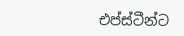එප්ස්ටීන්ට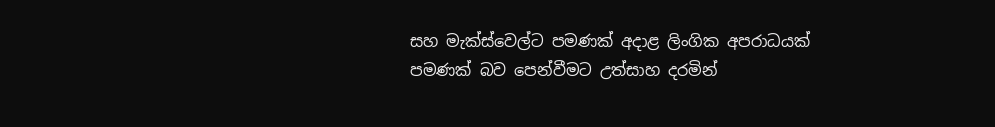සහ මැක්ස්වෙල්ට පමණක් අදාළ ලිංගික අපරාධයක් පමණක් බව පෙන්වීමට උත්සාහ දරමින්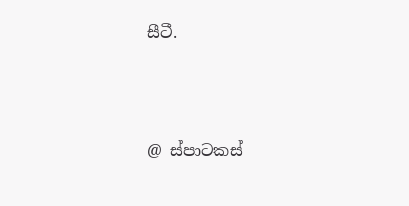සීටී.



@ ස්පාටකස්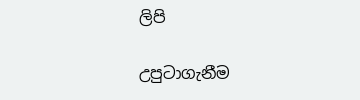ලිපි

උපුටාගැනීම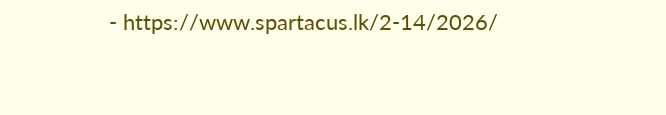- https://www.spartacus.lk/2-14/2026/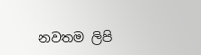නවතම ලිපි